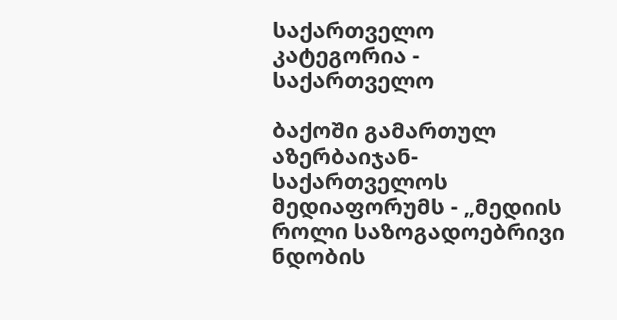საქართველო
კატეგორია - საქართველო

ბაქოში გამართულ აზერბაიჯან-საქართველოს მედიაფორუმს - „მედიის როლი საზოგადოებრივი ნდობის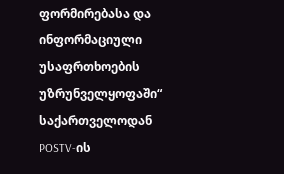ფორმირებასა და ინფორმაციული უსაფრთხოების უზრუნველყოფაში“ საქართველოდან  POSTV-ის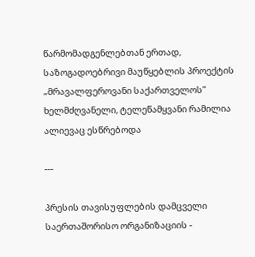წარმომადგენლებთან ერთად, საზოგადოებრივი მაუწყებლის პროექტის „მრავალფეროვანი საქართველოს“ ხელმძღვანელი, ტელეწამყვანი რამილია ალიევაც ესწრებოდა

---

პრესის თავისუფლების დამცველი საერთაშორისო ორგანიზაციის -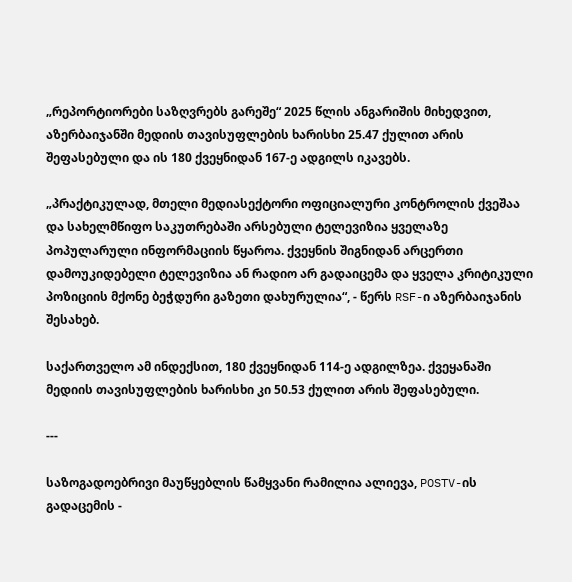„რეპორტიორები საზღვრებს გარეშე“ 2025 წლის ანგარიშის მიხედვით, აზერბაიჯანში მედიის თავისუფლების ხარისხი 25.47 ქულით არის შეფასებული და ის 180 ქვეყნიდან 167-ე ადგილს იკავებს.

„პრაქტიკულად, მთელი მედიასექტორი ოფიციალური კონტროლის ქვეშაა და სახელმწიფო საკუთრებაში არსებული ტელევიზია ყველაზე პოპულარული ინფორმაციის წყაროა. ქვეყნის შიგნიდან არცერთი დამოუკიდებელი ტელევიზია ან რადიო არ გადაიცემა და ყველა კრიტიკული პოზიციის მქონე ბეჭდური გაზეთი დახურულია“, - წერს RSF-ი აზერბაიჯანის შესახებ.

საქართველო ამ ინდექსით, 180 ქვეყნიდან 114-ე ადგილზეა. ქვეყანაში მედიის თავისუფლების ხარისხი კი 50.53 ქულით არის შეფასებული.

---

საზოგადოებრივი მაუწყებლის წამყვანი რამილია ალიევა, POSTV-ის გადაცემის -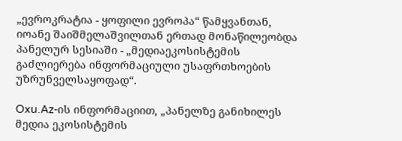„ევროკრატია - ყოფილი ევროპა“ წამყვანთან, იოანე შაიშმელაშვილთან ერთად მონაწილეობდა პანელურ სესიაში - „მედიაეკოსისტემის გაძლიერება ინფორმაციული უსაფრთხოების უზრუნველსაყოფად“.

Oxu.Az-ის ინფორმაციით, „პანელზე განიხილეს მედია ეკოსისტემის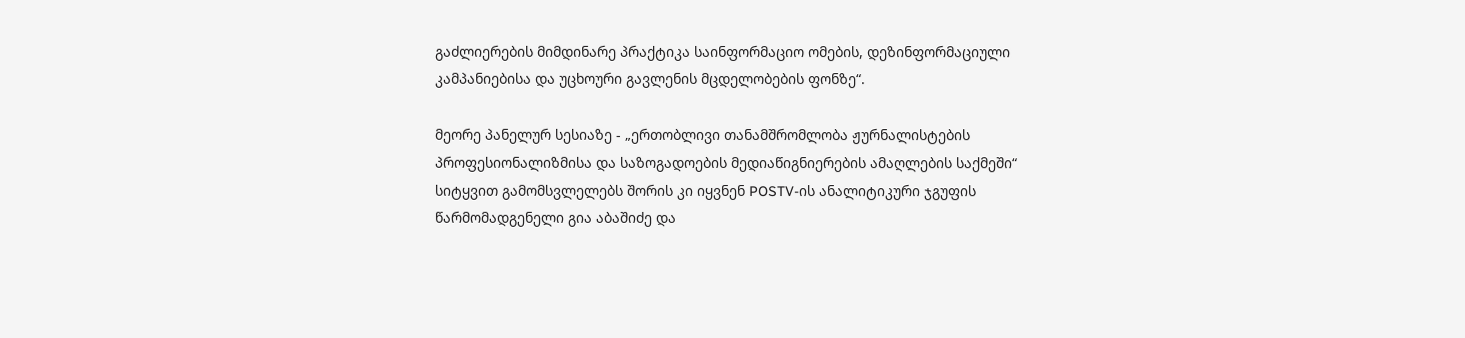გაძლიერების მიმდინარე პრაქტიკა საინფორმაციო ომების, დეზინფორმაციული კამპანიებისა და უცხოური გავლენის მცდელობების ფონზე“.

მეორე პანელურ სესიაზე - „ერთობლივი თანამშრომლობა ჟურნალისტების პროფესიონალიზმისა და საზოგადოების მედიაწიგნიერების ამაღლების საქმეში“ სიტყვით გამომსვლელებს შორის კი იყვნენ POSTV-ის ანალიტიკური ჯგუფის წარმომადგენელი გია აბაშიძე და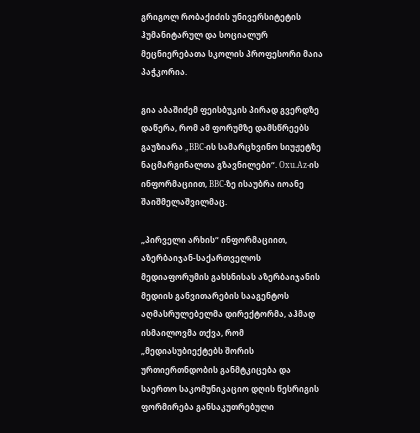გრიგოლ რობაქიძის უნივერსიტეტის ჰუმანიტარულ და სოციალურ მეცნიერებათა სკოლის პროფესორი მაია პაჭკორია.

გია აბაშიძემ ფეისბუკის პირად გვერდზე დაწერა, რომ ამ ფორუმზე დამსწრეებს გაუზიარა „BBC-ის სამარცხვინო სიუჟეტზე ნაცმარგინალთა გზავნილები“. Oxu.Az-ის ინფორმაციით, BBC-ზე ისაუბრა იოანე შაიშმელაშვილმაც.

„პირველი არხის“ ინფორმაციით, აზერბაიჯან-საქართველოს მედიაფორუმის გახსნისას აზერბაიჯანის მედიის განვითარების სააგენტოს აღმასრულებელმა დირექტორმა, აჰმად ისმაილოვმა თქვა, რომ „მედიასუბიექტებს შორის ურთიერთნდობის განმტკიცება და საერთო საკომუნიკაციო დღის წესრიგის ფორმირება განსაკუთრებული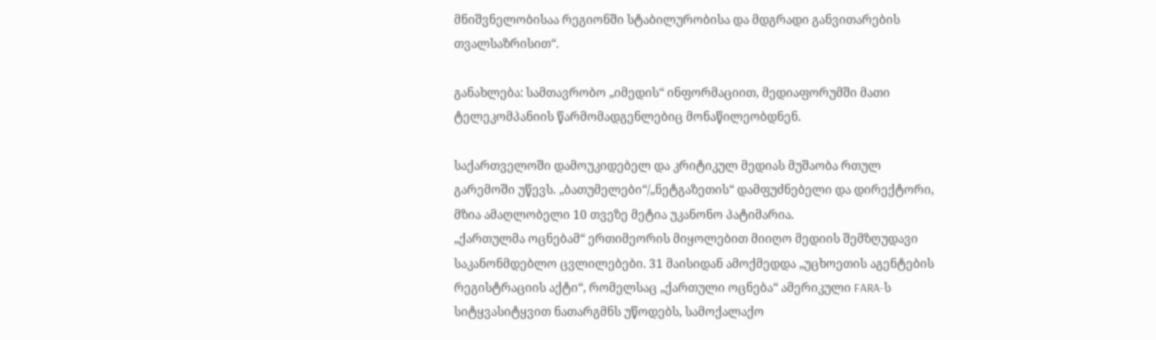მნიშვნელობისაა რეგიონში სტაბილურობისა და მდგრადი განვითარების თვალსაზრისით“.

განახლება: სამთავრობო „იმედის“ ინფორმაციით, მედიაფორუმში მათი ტელეკომპანიის წარმომადგენლებიც მონაწილეობდნენ.

საქართველოში დამოუკიდებელ და კრიტიკულ მედიას მუშაობა რთულ გარემოში უწევს. „ბათუმელები“/„ნეტგაზეთის“ დამფუძნებელი და დირექტორი, მზია ამაღლობელი 10 თვეზე მეტია უკანონო პატიმარია.
„ქართულმა ოცნებამ“ ერთიმეორის მიყოლებით მიიღო მედიის შემზღუდავი საკანონმდებლო ცვლილებები. 31 მაისიდან ამოქმედდა „უცხოეთის აგენტების რეგისტრაციის აქტი“, რომელსაც „ქართული ოცნება“ ამერიკული FARA-ს სიტყვასიტყვით ნათარგმნს უწოდებს, სამოქალაქო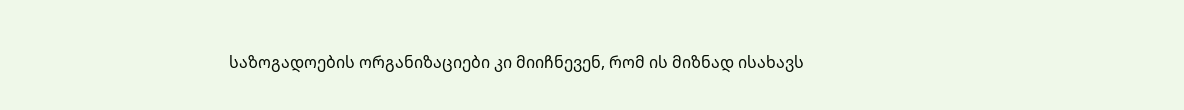საზოგადოების ორგანიზაციები კი მიიჩნევენ, რომ ის მიზნად ისახავს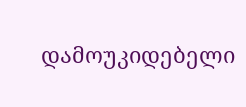დამოუკიდებელი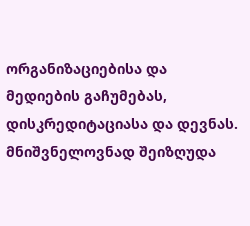ორგანიზაციებისა და მედიების გაჩუმებას, დისკრედიტაციასა და დევნას. მნიშვნელოვნად შეიზღუდა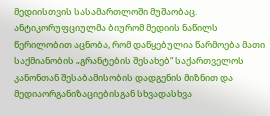მედიისთვის სასამართლოში მუშაობაც.
ანტიკორუფციულმა ბიურომ მედიის ნაწილს წერილობით აცნობა, რომ დაწყებულია წარმოება მათი საქმიანობის „გრანტების შესახებ“ საქართველოს კანონთან შესაბამისობის დადგენის მიზნით და მედიაორგანიზაციებისგან სხვადასხვა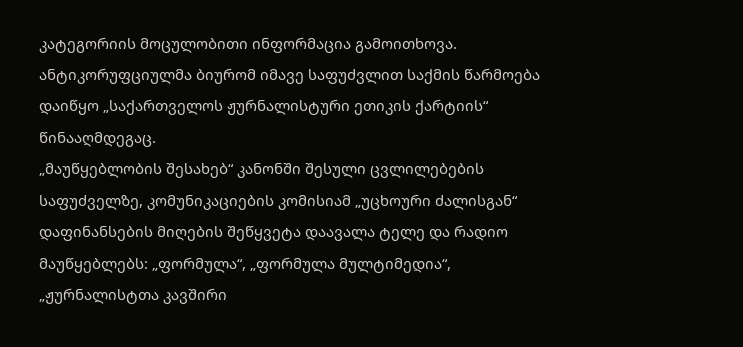კატეგორიის მოცულობითი ინფორმაცია გამოითხოვა. ანტიკორუფციულმა ბიურომ იმავე საფუძვლით საქმის წარმოება დაიწყო „საქართველოს ჟურნალისტური ეთიკის ქარტიის“ წინააღმდეგაც.
„მაუწყებლობის შესახებ“ კანონში შესული ცვლილებების საფუძველზე, კომუნიკაციების კომისიამ „უცხოური ძალისგან“ დაფინანსების მიღების შეწყვეტა დაავალა ტელე და რადიო მაუწყებლებს: „ფორმულა“, „ფორმულა მულტიმედია“, „ჟურნალისტთა კავშირი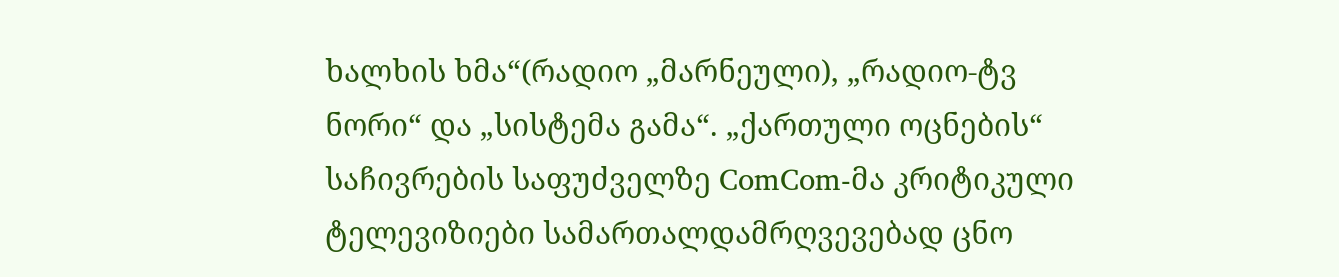ხალხის ხმა“(რადიო „მარნეული), „რადიო-ტვ ნორი“ და „სისტემა გამა“. „ქართული ოცნების“ საჩივრების საფუძველზე ComCom-მა კრიტიკული ტელევიზიები სამართალდამრღვევებად ცნო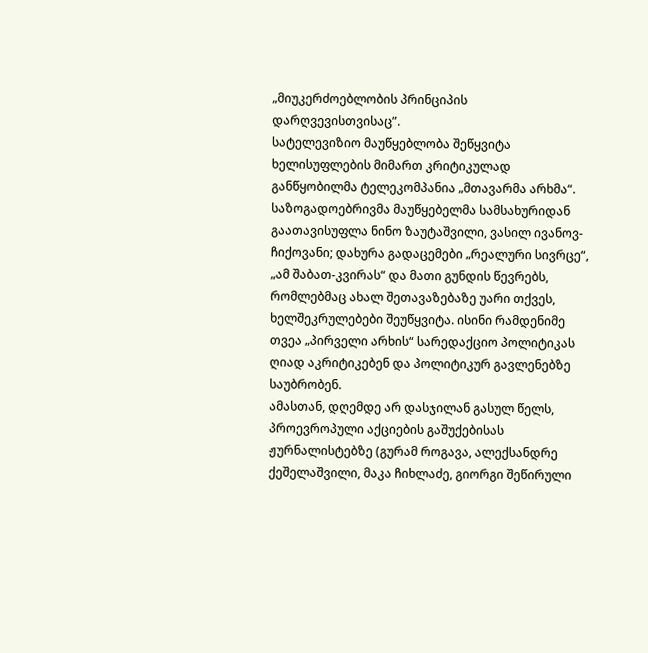„მიუკერძოებლობის პრინციპის დარღვევისთვისაც”.
სატელევიზიო მაუწყებლობა შეწყვიტა ხელისუფლების მიმართ კრიტიკულად განწყობილმა ტელეკომპანია „მთავარმა არხმა“.
საზოგადოებრივმა მაუწყებელმა სამსახურიდან გაათავისუფლა ნინო ზაუტაშვილი, ვასილ ივანოვ-ჩიქოვანი; დახურა გადაცემები „რეალური სივრცე“, „ამ შაბათ-კვირას“ და მათი გუნდის წევრებს, რომლებმაც ახალ შეთავაზებაზე უარი თქვეს, ხელშეკრულებები შეუწყვიტა. ისინი რამდენიმე თვეა „პირველი არხის“ სარედაქციო პოლიტიკას ღიად აკრიტიკებენ და პოლიტიკურ გავლენებზე საუბრობენ.
ამასთან, დღემდე არ დასჯილან გასულ წელს, პროევროპული აქციების გაშუქებისას ჟურნალისტებზე (გურამ როგავა, ალექსანდრე ქეშელაშვილი, მაკა ჩიხლაძე, გიორგი შეწირული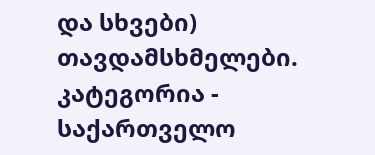და სხვები) თავდამსხმელები.
კატეგორია - საქართველო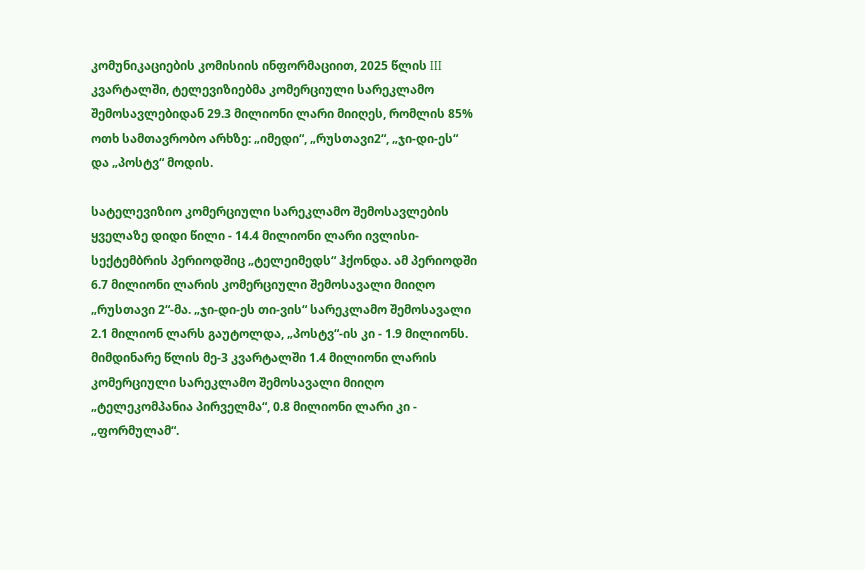კომუნიკაციების კომისიის ინფორმაციით, 2025 წლის III კვარტალში, ტელევიზიებმა კომერციული სარეკლამო შემოსავლებიდან 29.3 მილიონი ლარი მიიღეს, რომლის 85% ოთხ სამთავრობო არხზე: „იმედი“, „რუსთავი2“, „ჯი-დი-ეს“ და „პოსტვ“ მოდის.

სატელევიზიო კომერციული სარეკლამო შემოსავლების ყველაზე დიდი წილი - 14.4 მილიონი ლარი ივლისი-სექტემბრის პერიოდშიც „ტელეიმედს“ ჰქონდა. ამ პერიოდში 6.7 მილიონი ლარის კომერციული შემოსავალი მიიღო „რუსთავი 2“-მა. „ჯი-დი-ეს თი-ვის“ სარეკლამო შემოსავალი 2.1 მილიონ ლარს გაუტოლდა, „პოსტვ“-ის კი - 1.9 მილიონს. მიმდინარე წლის მე-3 კვარტალში 1.4 მილიონი ლარის კომერციული სარეკლამო შემოსავალი მიიღო „ტელეკომპანია პირველმა“, 0.8 მილიონი ლარი კი - „ფორმულამ“.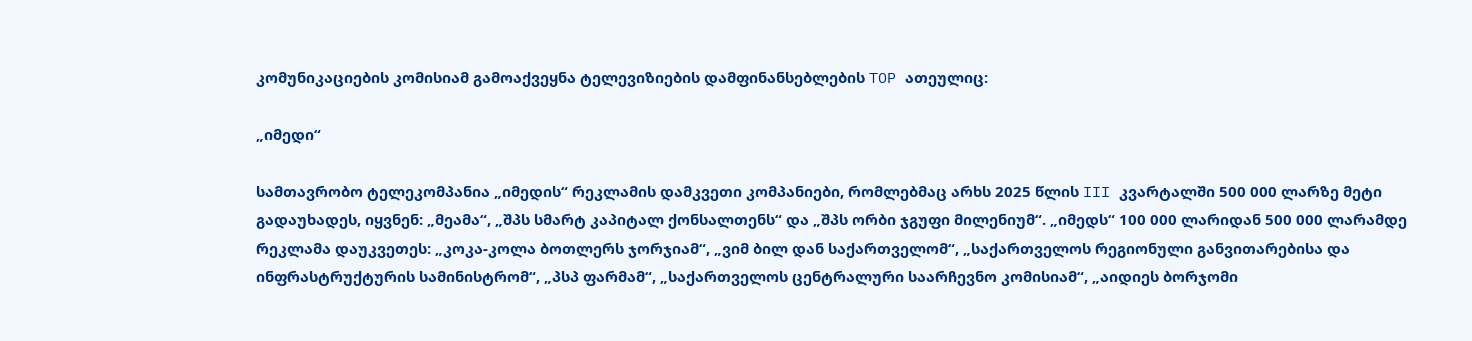კომუნიკაციების კომისიამ გამოაქვეყნა ტელევიზიების დამფინანსებლების TOP ათეულიც:

„იმედი“

სამთავრობო ტელეკომპანია „იმედის“ რეკლამის დამკვეთი კომპანიები, რომლებმაც არხს 2025 წლის III კვარტალში 500 000 ლარზე მეტი გადაუხადეს, იყვნენ: „მეამა“, „შპს სმარტ კაპიტალ ქონსალთენს“ და „შპს ორბი ჯგუფი მილენიუმ“. „იმედს“ 100 000 ლარიდან 500 000 ლარამდე რეკლამა დაუკვეთეს: „კოკა-კოლა ბოთლერს ჯორჯიამ“, „ვიმ ბილ დან საქართველომ“, „საქართველოს რეგიონული განვითარებისა და ინფრასტრუქტურის სამინისტრომ“, „პსპ ფარმამ“, „საქართველოს ცენტრალური საარჩევნო კომისიამ“, „აიდიეს ბორჯომი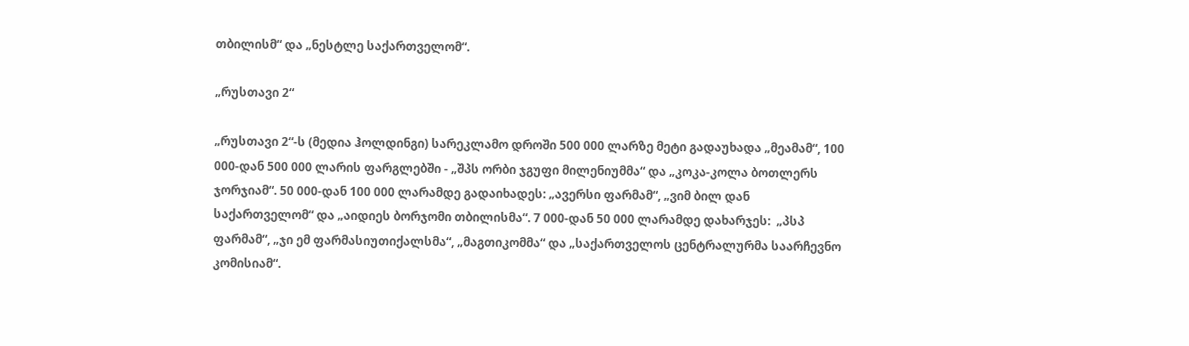თბილისმ“ და „ნესტლე საქართველომ“.

„რუსთავი 2“

„რუსთავი 2“-ს (მედია ჰოლდინგი) სარეკლამო დროში 500 000 ლარზე მეტი გადაუხადა „მეამამ“, 100 000-დან 500 000 ლარის ფარგლებში - „შპს ორბი ჯგუფი მილენიუმმა“ და „კოკა-კოლა ბოთლერს ჯორჯიამ“. 50 000-დან 100 000 ლარამდე გადაიხადეს: „ავერსი ფარმამ“, „ვიმ ბილ დან საქართველომ“ და „აიდიეს ბორჯომი თბილისმა“. 7 000-დან 50 000 ლარამდე დახარჯეს:  „პსპ ფარმამ“, „ჯი ემ ფარმასიუთიქალსმა“, „მაგთიკომმა“ და „საქართველოს ცენტრალურმა საარჩევნო კომისიამ“.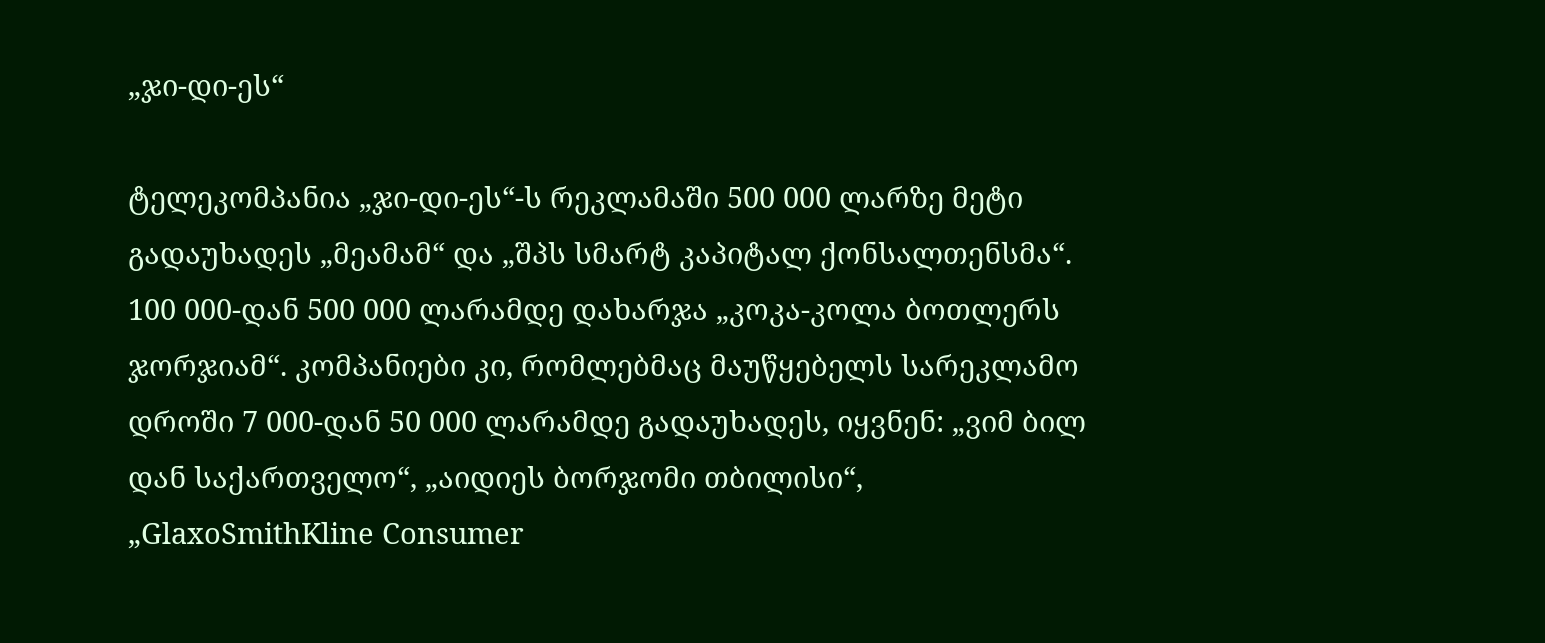„ჯი-დი-ეს“

ტელეკომპანია „ჯი-დი-ეს“-ს რეკლამაში 500 000 ლარზე მეტი გადაუხადეს „მეამამ“ და „შპს სმარტ კაპიტალ ქონსალთენსმა“. 100 000-დან 500 000 ლარამდე დახარჯა „კოკა-კოლა ბოთლერს ჯორჯიამ“. კომპანიები კი, რომლებმაც მაუწყებელს სარეკლამო დროში 7 000-დან 50 000 ლარამდე გადაუხადეს, იყვნენ: „ვიმ ბილ დან საქართველო“, „აიდიეს ბორჯომი თბილისი“, „GlaxoSmithKline Consumer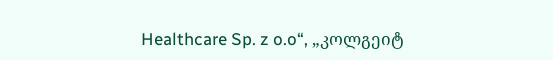Healthcare Sp. z o.o“, „კოლგეიტ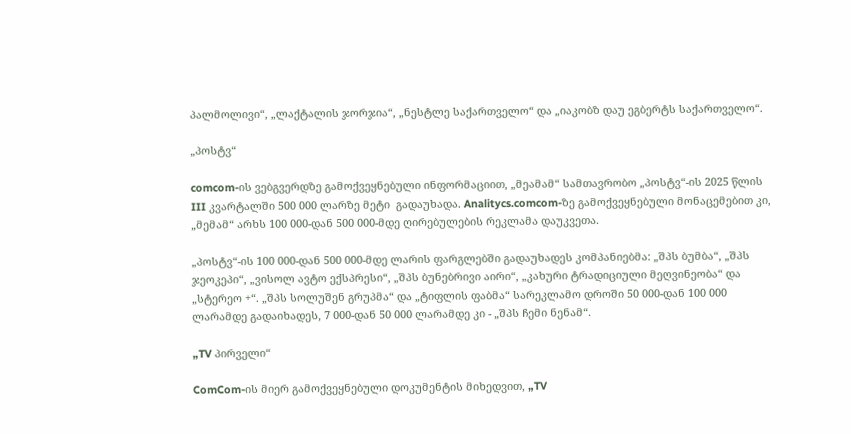პალმოლივი“, „ლაქტალის ჯორჯია“, „ნესტლე საქართველო“ და „იაკობზ დაუ ეგბერტს საქართველო“.

„პოსტვ“

comcom-ის ვებგვერდზე გამოქვეყნებული ინფორმაციით, „მეამამ“ სამთავრობო „პოსტვ“-ის 2025 წლის III კვარტალში 500 000 ლარზე მეტი  გადაუხადა. Analitycs.comcom-ზე გამოქვეყნებული მონაცემებით კი, „მემამ“ არხს 100 000-დან 500 000-მდე ღირებულების რეკლამა დაუკვეთა.

„პოსტვ“-ის 100 000-დან 500 000-მდე ლარის ფარგლებში გადაუხადეს კომპანიებმა: „შპს ბუმბა“, „შპს ჯეოკეპი“, „ვისოლ ავტო ექსპრესი“, „შპს ბუნებრივი აირი“, „კახური ტრადიციული მეღვინეობა“ და „სტერეო +“. „შპს სოლუშენ გრუპმა“ და „ტიფლის ფაბმა“ სარეკლამო დროში 50 000-დან 100 000 ლარამდე გადაიხადეს, 7 000-დან 50 000 ლარამდე კი - „შპს ჩემი ნენამ“.

„TV პირველი“

ComCom-ის მიერ გამოქვეყნებული დოკუმენტის მიხედვით, „TV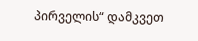პირველის“ დამკვეთ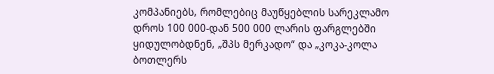კომპანიებს, რომლებიც მაუწყებლის სარეკლამო დროს 100 000-დან 500 000 ლარის ფარგლებში ყიდულობდნენ, „შპს მერკადო“ და „კოკა-კოლა ბოთლერს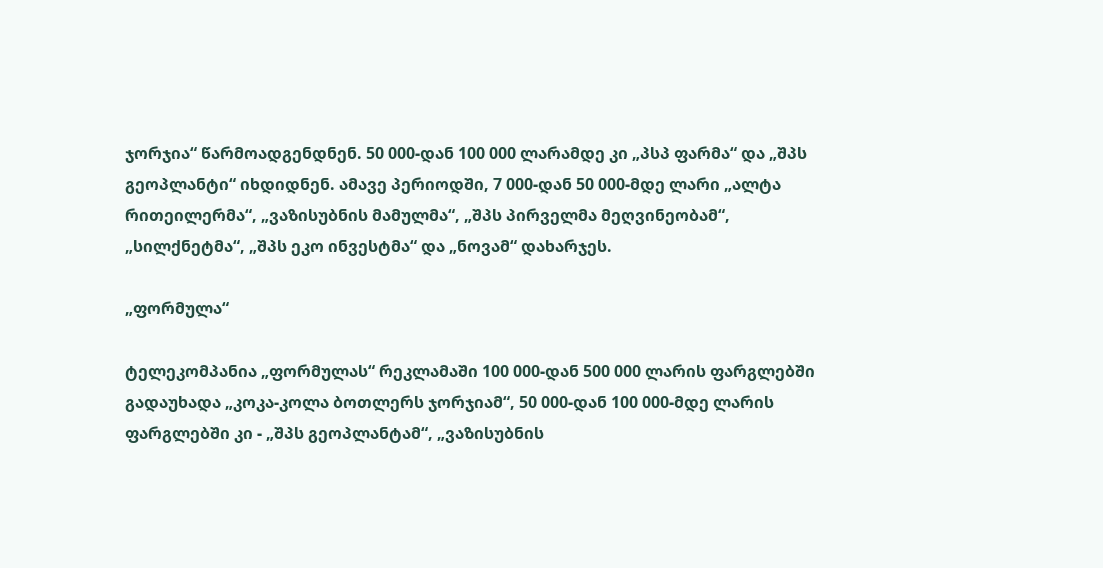ჯორჯია“ წარმოადგენდნენ. 50 000-დან 100 000 ლარამდე კი „პსპ ფარმა“ და „შპს გეოპლანტი“ იხდიდნენ. ამავე პერიოდში, 7 000-დან 50 000-მდე ლარი „ალტა რითეილერმა“, „ვაზისუბნის მამულმა“, „შპს პირველმა მეღვინეობამ“, „სილქნეტმა“, „შპს ეკო ინვესტმა“ და „ნოვამ“ დახარჯეს.

„ფორმულა“

ტელეკომპანია „ფორმულას“ რეკლამაში 100 000-დან 500 000 ლარის ფარგლებში გადაუხადა „კოკა-კოლა ბოთლერს ჯორჯიამ“, 50 000-დან 100 000-მდე ლარის ფარგლებში კი - „შპს გეოპლანტამ“, „ვაზისუბნის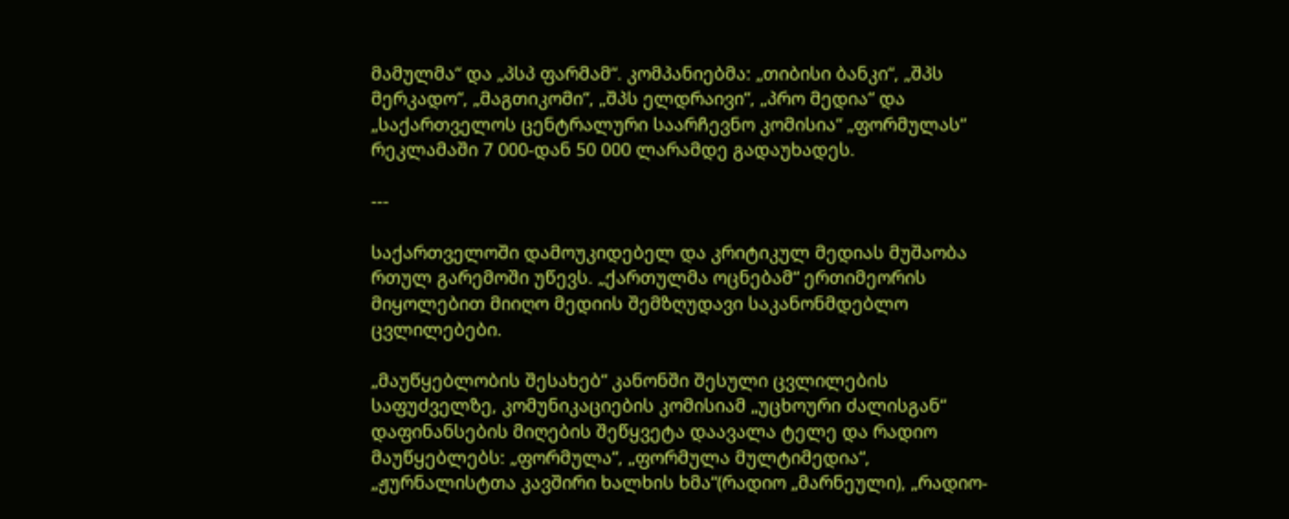მამულმა“ და „პსპ ფარმამ“. კომპანიებმა: „თიბისი ბანკი“, „შპს მერკადო“, „მაგთიკომი“, „შპს ელდრაივი“, „პრო მედია“ და „საქართველოს ცენტრალური საარჩევნო კომისია“ „ფორმულას“ რეკლამაში 7 000-დან 50 000 ლარამდე გადაუხადეს.

---

საქართველოში დამოუკიდებელ და კრიტიკულ მედიას მუშაობა რთულ გარემოში უწევს. „ქართულმა ოცნებამ“ ერთიმეორის მიყოლებით მიიღო მედიის შემზღუდავი საკანონმდებლო ცვლილებები.

„მაუწყებლობის შესახებ“ კანონში შესული ცვლილების საფუძველზე, კომუნიკაციების კომისიამ „უცხოური ძალისგან“ დაფინანსების მიღების შეწყვეტა დაავალა ტელე და რადიო მაუწყებლებს: „ფორმულა“, „ფორმულა მულტიმედია“, „ჟურნალისტთა კავშირი ხალხის ხმა“(რადიო „მარნეული), „რადიო-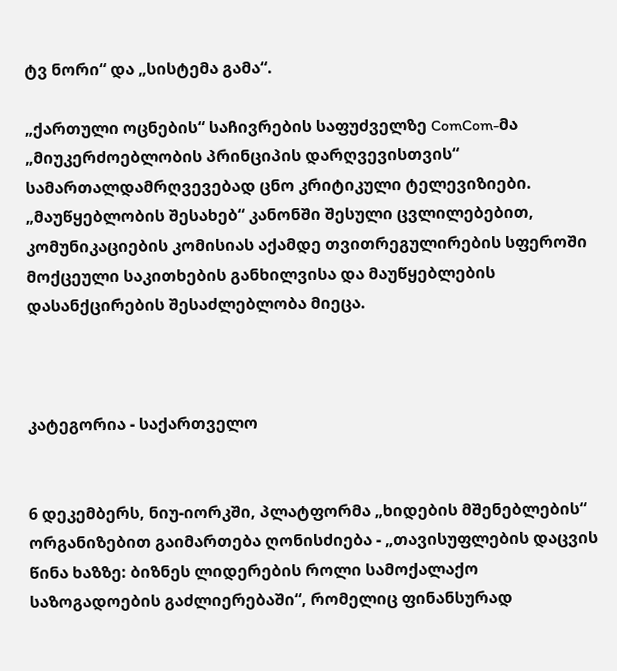ტვ ნორი“ და „სისტემა გამა“.

„ქართული ოცნების“ საჩივრების საფუძველზე ComCom-მა „მიუკერძოებლობის პრინციპის დარღვევისთვის“ სამართალდამრღვევებად ცნო კრიტიკული ტელევიზიები. „მაუწყებლობის შესახებ“ კანონში შესული ცვლილებებით, კომუნიკაციების კომისიას აქამდე თვითრეგულირების სფეროში მოქცეული საკითხების განხილვისა და მაუწყებლების დასანქცირების შესაძლებლობა მიეცა.



კატეგორია - საქართველო


6 დეკემბერს, ნიუ-იორკში, პლატფორმა „ხიდების მშენებლების“ ორგანიზებით გაიმართება ღონისძიება - „თავისუფლების დაცვის წინა ხაზზე: ბიზნეს ლიდერების როლი სამოქალაქო საზოგადოების გაძლიერებაში“, რომელიც ფინანსურად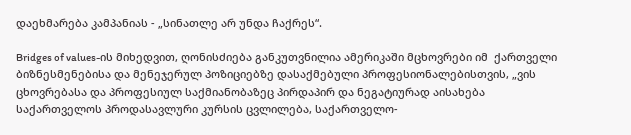დაეხმარება კამპანიას - „სინათლე არ უნდა ჩაქრეს“.

Bridges of values-ის მიხედვით, ღონისძიება განკუთვნილია ამერიკაში მცხოვრები იმ  ქართველი ბიზნესმენებისა და მენეჯერულ პოზიციებზე დასაქმებული პროფესიონალებისთვის, „ვის ცხოვრებასა და პროფესიულ საქმიანობაზეც პირდაპირ და ნეგატიურად აისახება საქართველოს პროდასავლური კურსის ცვლილება, საქართველო-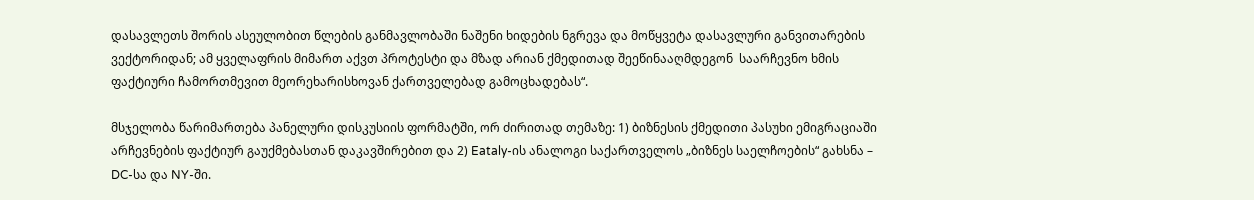დასავლეთს შორის ასეულობით წლების განმავლობაში ნაშენი ხიდების ნგრევა და მოწყვეტა დასავლური განვითარების ვექტორიდან; ამ ყველაფრის მიმართ აქვთ პროტესტი და მზად არიან ქმედითად შეეწინააღმდეგონ  საარჩევნო ხმის ფაქტიური ჩამორთმევით მეორეხარისხოვან ქართველებად გამოცხადებას“.

მსჯელობა წარიმართება პანელური დისკუსიის ფორმატში, ორ ძირითად თემაზე: 1) ბიზნესის ქმედითი პასუხი ემიგრაციაში არჩევნების ფაქტიურ გაუქმებასთან დაკავშირებით და 2) Eataly-ის ანალოგი საქართველოს „ბიზნეს საელჩოების“ გახსნა – DC-სა და NY-ში.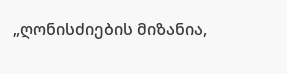„ღონისძიების მიზანია,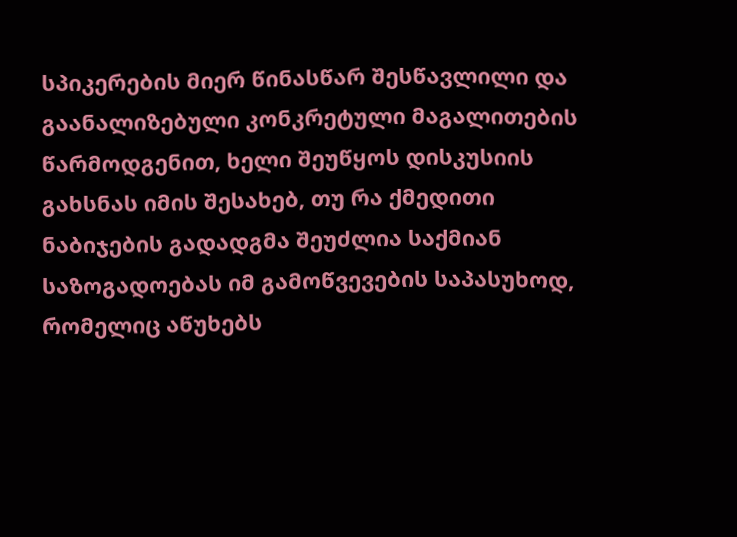სპიკერების მიერ წინასწარ შესწავლილი და გაანალიზებული კონკრეტული მაგალითების წარმოდგენით, ხელი შეუწყოს დისკუსიის გახსნას იმის შესახებ, თუ რა ქმედითი ნაბიჯების გადადგმა შეუძლია საქმიან საზოგადოებას იმ გამოწვევების საპასუხოდ, რომელიც აწუხებს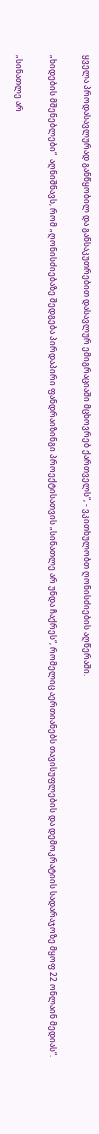ყველა პროდასავლურად განწყობილ და განსაკუთრებით დასავლურ ემიგრაციაში მცხოვრებ ქართველს“, - ვკითხულობთ ღონისძიების აღწერაში.

„ხიდების მშენებლები“  აღნიშნავს, რომ „ღონისძიებაზე შედგება პირდაპირი ფანდრაიზინგი პროექტისათვის „სინათლე არ უნდა ჩაქრეს“, რომელიც აერთიანებს თავისუფლების და დემოკრატიის სადარაჯოზე მყოფ 22 ონლაინ მედიას“.

„სინათლე არ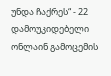უნდა ჩაქრეს“ - 22 დამოუკიდებელი ონლაინ გამოცემის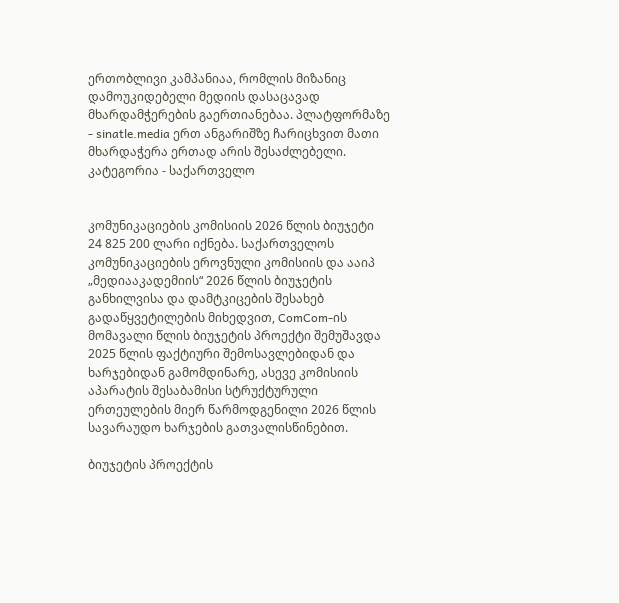ერთობლივი კამპანიაა, რომლის მიზანიც დამოუკიდებელი მედიის დასაცავად მხარდამჭერების გაერთიანებაა. პლატფორმაზე - sinatle.media ერთ ანგარიშზე ჩარიცხვით მათი მხარდაჭერა ერთად არის შესაძლებელი.
კატეგორია - საქართველო


კომუნიკაციების კომისიის 2026 წლის ბიუჯეტი 24 825 200 ლარი იქნება. საქართველოს კომუნიკაციების ეროვნული კომისიის და ააიპ „მედიააკადემიის“ 2026 წლის ბიუჯეტის განხილვისა და დამტკიცების შესახებ გადაწყვეტილების მიხედვით, ComCom-ის მომავალი წლის ბიუჯეტის პროექტი შემუშავდა 2025 წლის ფაქტიური შემოსავლებიდან და ხარჯებიდან გამომდინარე, ასევე კომისიის აპარატის შესაბამისი სტრუქტურული ერთეულების მიერ წარმოდგენილი 2026 წლის სავარაუდო ხარჯების გათვალისწინებით.

ბიუჯეტის პროექტის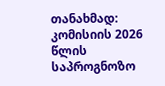თანახმად: კომისიის 2026 წლის საპროგნოზო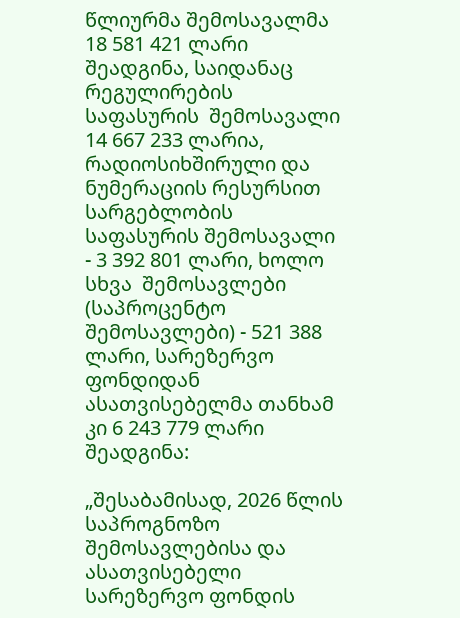წლიურმა შემოსავალმა 18 581 421 ლარი შეადგინა, საიდანაც რეგულირების  საფასურის  შემოსავალი 14 667 233 ლარია, რადიოსიხშირული და ნუმერაციის რესურსით სარგებლობის საფასურის შემოსავალი - 3 392 801 ლარი, ხოლო სხვა  შემოსავლები  (საპროცენტო  შემოსავლები) - 521 388 ლარი, სარეზერვო ფონდიდან ასათვისებელმა თანხამ კი 6 243 779 ლარი შეადგინა:

„შესაბამისად, 2026 წლის საპროგნოზო შემოსავლებისა და ასათვისებელი სარეზერვო ფონდის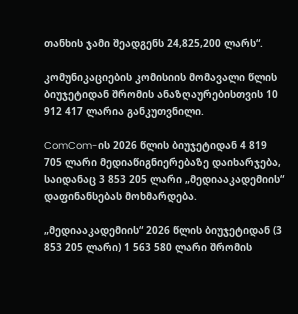თანხის ჯამი შეადგენს 24,825,200 ლარს“.

კომუნიკაციების კომისიის მომავალი წლის ბიუჯეტიდან შრომის ანაზღაურებისთვის 10 912 417 ლარია განკუთვნილი.

ComCom-ის 2026 წლის ბიუჯეტიდან 4 819 705 ლარი მედიაწიგნიერებაზე დაიხარჯება, საიდანაც 3 853 205 ლარი „მედიააკადემიის“ დაფინანსებას მოხმარდება.

„მედიააკადემიის“ 2026 წლის ბიუჯეტიდან (3 853 205 ლარი) 1 563 580 ლარი შრომის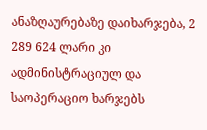ანაზღაურებაზე დაიხარჯება, 2 289 624 ლარი კი ადმინისტრაციულ და საოპერაციო ხარჯებს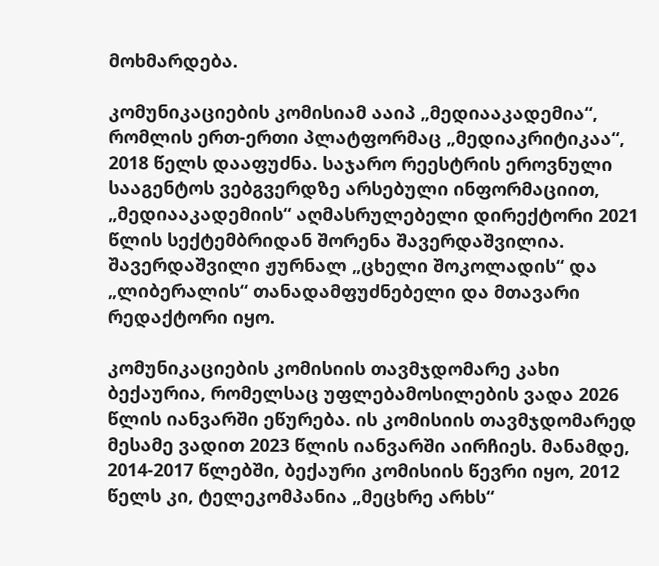მოხმარდება.

კომუნიკაციების კომისიამ ააიპ „მედიააკადემია“, რომლის ერთ-ერთი პლატფორმაც „მედიაკრიტიკაა“, 2018 წელს დააფუძნა. საჯარო რეესტრის ეროვნული სააგენტოს ვებგვერდზე არსებული ინფორმაციით, „მედიააკადემიის“ აღმასრულებელი დირექტორი 2021 წლის სექტემბრიდან შორენა შავერდაშვილია. შავერდაშვილი ჟურნალ „ცხელი შოკოლადის“ და „ლიბერალის“ თანადამფუძნებელი და მთავარი რედაქტორი იყო.

კომუნიკაციების კომისიის თავმჯდომარე კახი ბექაურია, რომელსაც უფლებამოსილების ვადა 2026 წლის იანვარში ეწურება. ის კომისიის თავმჯდომარედ მესამე ვადით 2023 წლის იანვარში აირჩიეს. მანამდე, 2014-2017 წლებში, ბექაური კომისიის წევრი იყო, 2012 წელს კი, ტელეკომპანია „მეცხრე არხს“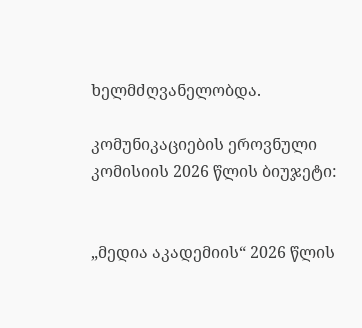ხელმძღვანელობდა.

კომუნიკაციების ეროვნული კომისიის 2026 წლის ბიუჯეტი:


„მედია აკადემიის“ 2026 წლის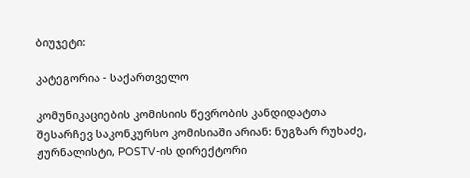ბიუჯეტი:

კატეგორია - საქართველო

კომუნიკაციების კომისიის წევრობის კანდიდატთა შესარჩევ საკონკურსო კომისიაში არიან: ნუგზარ რუხაძე, ჟურნალისტი, POSTV-ის დირექტორი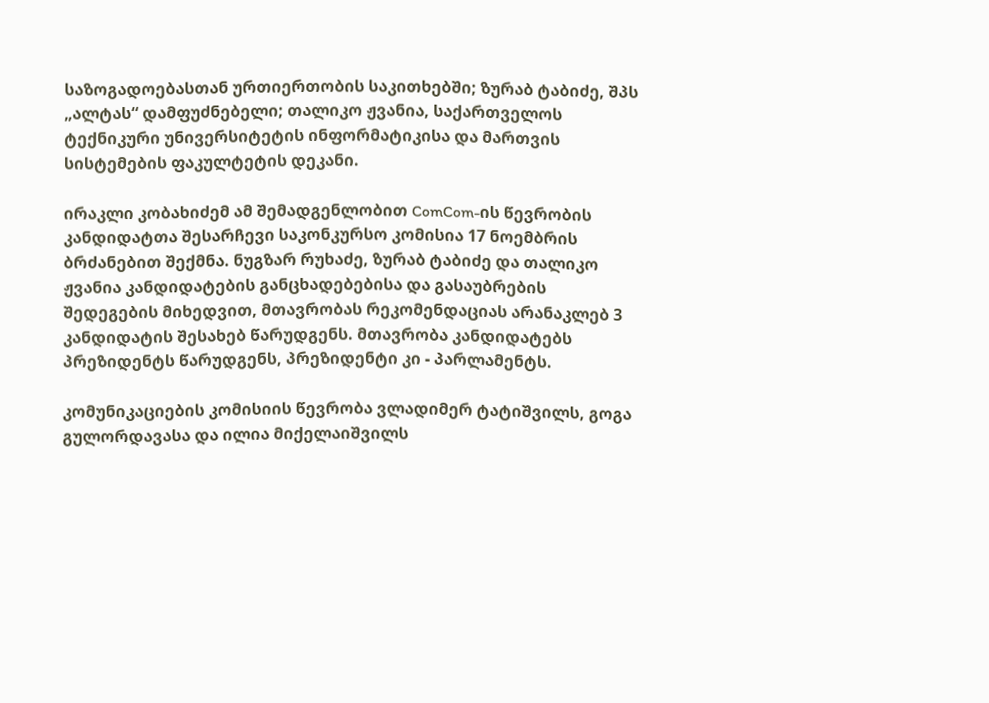საზოგადოებასთან ურთიერთობის საკითხებში; ზურაბ ტაბიძე, შპს „ალტას“ დამფუძნებელი; თალიკო ჟვანია, საქართველოს ტექნიკური უნივერსიტეტის ინფორმატიკისა და მართვის სისტემების ფაკულტეტის დეკანი.

ირაკლი კობახიძემ ამ შემადგენლობით ComCom-ის წევრობის კანდიდატთა შესარჩევი საკონკურსო კომისია 17 ნოემბრის ბრძანებით შექმნა. ნუგზარ რუხაძე, ზურაბ ტაბიძე და თალიკო ჟვანია კანდიდატების განცხადებებისა და გასაუბრების შედეგების მიხედვით, მთავრობას რეკომენდაციას არანაკლებ 3 კანდიდატის შესახებ წარუდგენს. მთავრობა კანდიდატებს პრეზიდენტს წარუდგენს, პრეზიდენტი კი - პარლამენტს.

კომუნიკაციების კომისიის წევრობა ვლადიმერ ტატიშვილს, გოგა გულორდავასა და ილია მიქელაიშვილს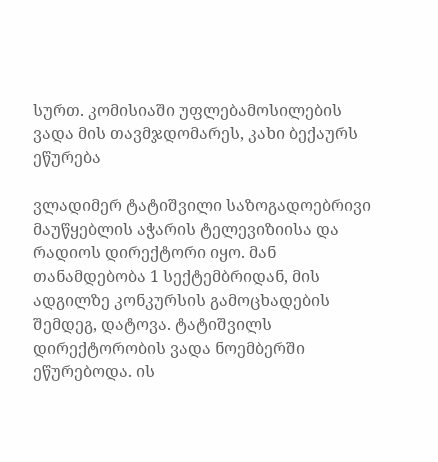სურთ. კომისიაში უფლებამოსილების ვადა მის თავმჯდომარეს, კახი ბექაურს ეწურება

ვლადიმერ ტატიშვილი საზოგადოებრივი მაუწყებლის აჭარის ტელევიზიისა და რადიოს დირექტორი იყო. მან თანამდებობა 1 სექტემბრიდან, მის ადგილზე კონკურსის გამოცხადების შემდეგ, დატოვა. ტატიშვილს დირექტორობის ვადა ნოემბერში ეწურებოდა. ის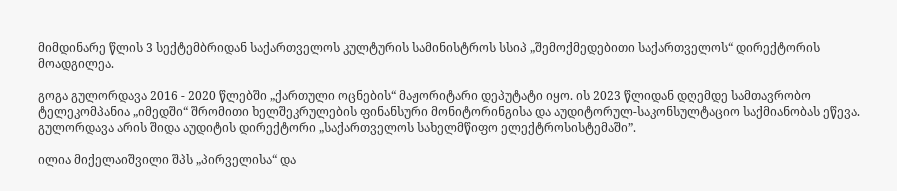მიმდინარე წლის 3 სექტემბრიდან საქართველოს კულტურის სამინისტროს სსიპ „შემოქმედებითი საქართველოს“ დირექტორის მოადგილეა.

გოგა გულორდავა 2016 - 2020 წლებში „ქართული ოცნების“ მაჟორიტარი დეპუტატი იყო. ის 2023 წლიდან დღემდე სამთავრობო ტელეკომპანია „იმედში“ შრომითი ხელშეკრულების ფინანსური მონიტორინგისა და აუდიტორულ-საკონსულტაციო საქმიანობას ეწევა. გულორდავა არის შიდა აუდიტის დირექტორი „საქართველოს სახელმწიფო ელექტროსისტემაში”.

ილია მიქელაიშვილი შპს „პირველისა“ და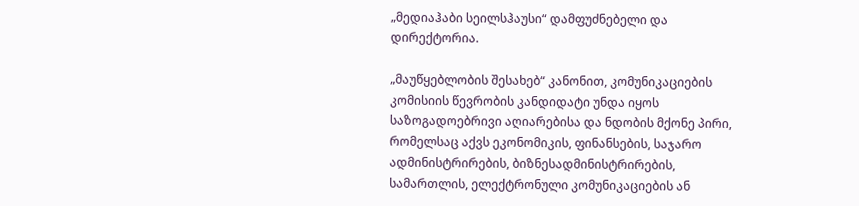„მედიაჰაბი სეილსჰაუსი“ დამფუძნებელი და დირექტორია.

„მაუწყებლობის შესახებ“ კანონით, კომუნიკაციების კომისიის წევრობის კანდიდატი უნდა იყოს საზოგადოებრივი აღიარებისა და ნდობის მქონე პირი, რომელსაც აქვს ეკონომიკის, ფინანსების, საჯარო ადმინისტრირების, ბიზნესადმინისტრირების, სამართლის, ელექტრონული კომუნიკაციების ან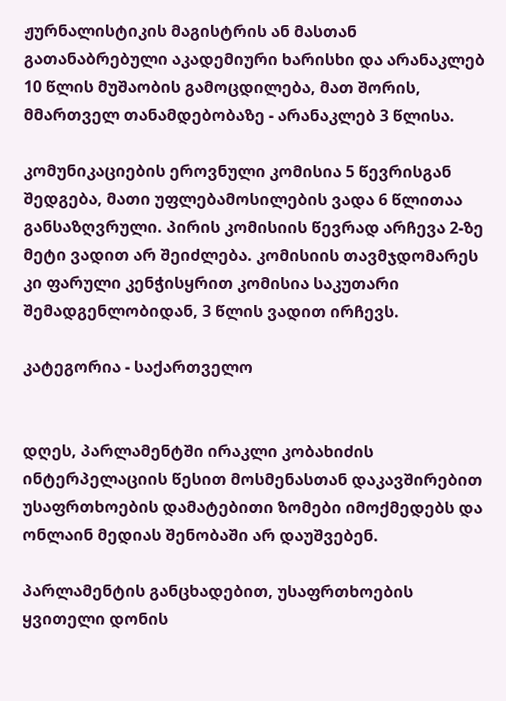ჟურნალისტიკის მაგისტრის ან მასთან გათანაბრებული აკადემიური ხარისხი და არანაკლებ 10 წლის მუშაობის გამოცდილება, მათ შორის, მმართველ თანამდებობაზე - არანაკლებ 3 წლისა.

კომუნიკაციების ეროვნული კომისია 5 წევრისგან შედგება, მათი უფლებამოსილების ვადა 6 წლითაა განსაზღვრული. პირის კომისიის წევრად არჩევა 2-ზე მეტი ვადით არ შეიძლება. კომისიის თავმჯდომარეს კი ფარული კენჭისყრით კომისია საკუთარი შემადგენლობიდან, 3 წლის ვადით ირჩევს.

კატეგორია - საქართველო


დღეს, პარლამენტში ირაკლი კობახიძის ინტერპელაციის წესით მოსმენასთან დაკავშირებით უსაფრთხოების დამატებითი ზომები იმოქმედებს და ონლაინ მედიას შენობაში არ დაუშვებენ.

პარლამენტის განცხადებით, უსაფრთხოების ყვითელი დონის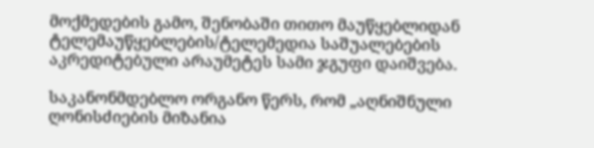მოქმედების გამო, შენობაში თითო მაუწყებლიდან ტელემაუწყებლების/ტელემედია საშუალებების აკრედიტებული არაუმეტეს სამი ჯგუფი დაიშვება.

საკანონმდებლო ორგანო წერს, რომ „აღნიშნული ღონისძიების მიზანია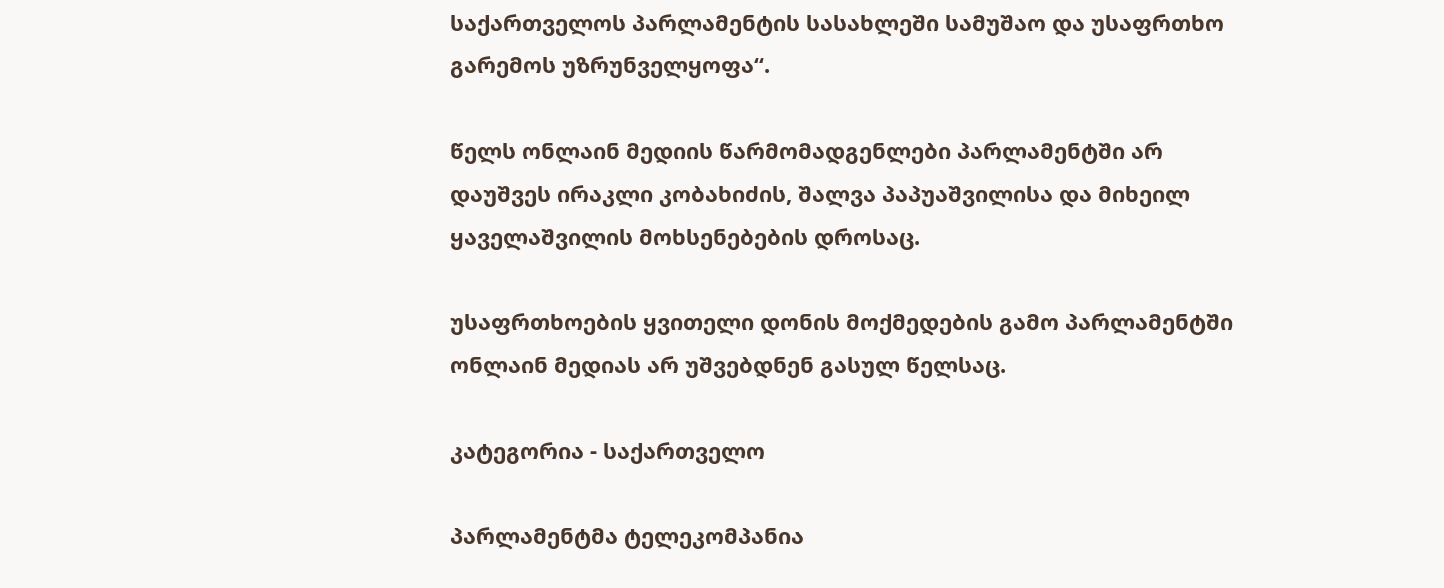საქართველოს პარლამენტის სასახლეში სამუშაო და უსაფრთხო გარემოს უზრუნველყოფა“.

წელს ონლაინ მედიის წარმომადგენლები პარლამენტში არ დაუშვეს ირაკლი კობახიძის, შალვა პაპუაშვილისა და მიხეილ ყაველაშვილის მოხსენებების დროსაც.

უსაფრთხოების ყვითელი დონის მოქმედების გამო პარლამენტში ონლაინ მედიას არ უშვებდნენ გასულ წელსაც.

კატეგორია - საქართველო

პარლამენტმა ტელეკომპანია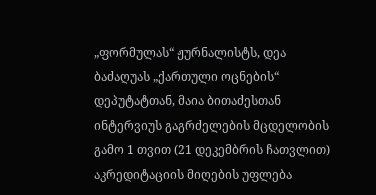„ფორმულას“ ჟურნალისტს, დეა ბაძაღუას „ქართული ოცნების“ დეპუტატთან, მაია ბითაძესთან ინტერვიუს გაგრძელების მცდელობის გამო 1 თვით (21 დეკემბრის ჩათვლით) აკრედიტაციის მიღების უფლება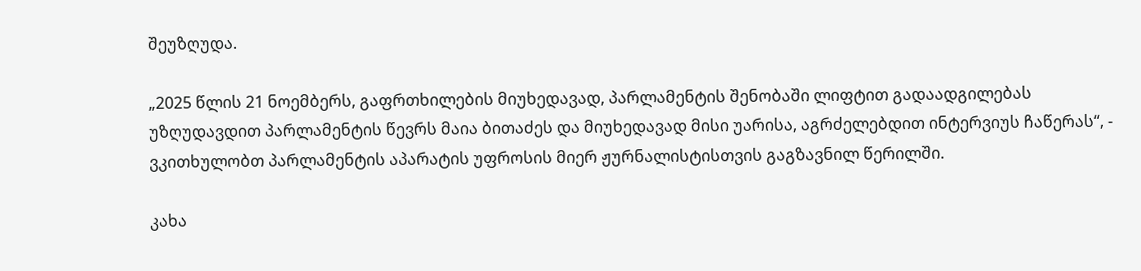შეუზღუდა.

„2025 წლის 21 ნოემბერს, გაფრთხილების მიუხედავად, პარლამენტის შენობაში ლიფტით გადაადგილებას უზღუდავდით პარლამენტის წევრს მაია ბითაძეს და მიუხედავად მისი უარისა, აგრძელებდით ინტერვიუს ჩაწერას“, - ვკითხულობთ პარლამენტის აპარატის უფროსის მიერ ჟურნალისტისთვის გაგზავნილ წერილში.

კახა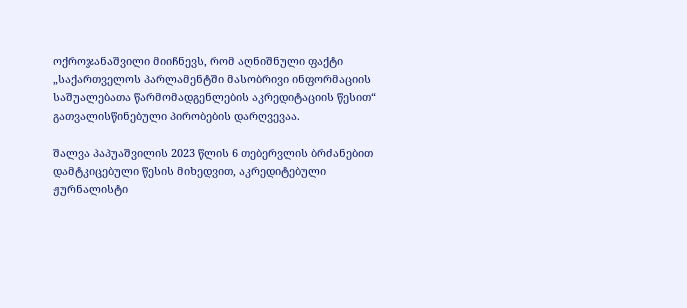ოქროჯანაშვილი მიიჩნევს, რომ აღნიშნული ფაქტი „საქართველოს პარლამენტში მასობრივი ინფორმაციის საშუალებათა წარმომადგენლების აკრედიტაციის წესით“ გათვალისწინებული პირობების დარღვევაა.

შალვა პაპუაშვილის 2023 წლის 6 თებერვლის ბრძანებით დამტკიცებული წესის მიხედვით, აკრედიტებული ჟურნალისტი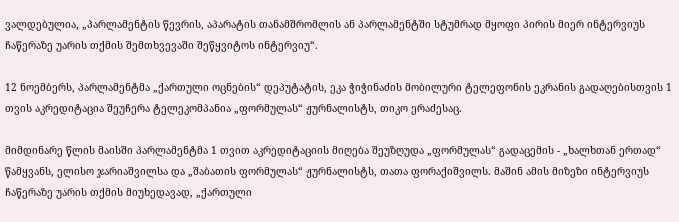ვალდებულია, „პარლამენტის წევრის, აპარატის თანამშრომლის ან პარლამენტში სტუმრად მყოფი პირის მიერ ინტერვიუს ჩაწერაზე უარის თქმის შემთხვევაში შეწყვიტოს ინტერვიუ“.

12 ნოემბერს, პარლამენტმა „ქართული ოცნების“ დეპუტატის, ეკა ჭიჭინაძის მობილური ტელეფონის ეკრანის გადაღებისთვის 1 თვის აკრედიტაცია შეუჩერა ტელეკომპანია „ფორმულას“ ჟურნალისტს, თიკო ერაძესაც.

მიმდინარე წლის მაისში პარლამენტმა 1 თვით აკრედიტაციის მიღება შეუზღუდა „ფორმულას“ გადაცემის - „ხალხთან ერთად“ წამყვანს, ელისო ჯარიაშვილსა და „შაბათის ფორმულას“ ჟურნალისტს, თათა ფორაქიშვილს. მაშინ ამის მიზეზი ინტერვიუს ჩაწერაზე უარის თქმის მიუხედავად, „ქართული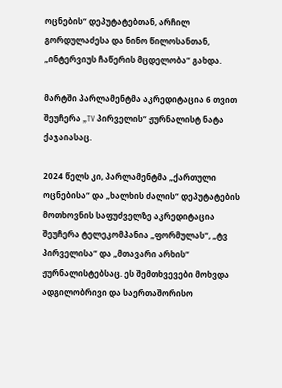ოცნების“ დეპუტატებთან, არჩილ გორდულაძესა და ნინო წილოსანთან, „ინტერვიუს ჩაწერის მცდელობა“ გახდა.

მარტში პარლამენტმა აკრედიტაცია 6 თვით  შეუჩერა „TV პირველის“ ჟურნალისტ ნატა ქაჯაიასაც.

2024 წელს კი, პარლამენტმა „ქართული ოცნებისა“ და „ხალხის ძალის“ დეპუტატების მოთხოვნის საფუძველზე აკრედიტაცია შეუჩერა ტელეკომპანია „ფორმულას“, „ტვ პირველისა“ და „მთავარი არხის“  ჟურნალისტებსაც. ეს შემთხვევები მოხვდა ადგილობრივი და საერთაშორისო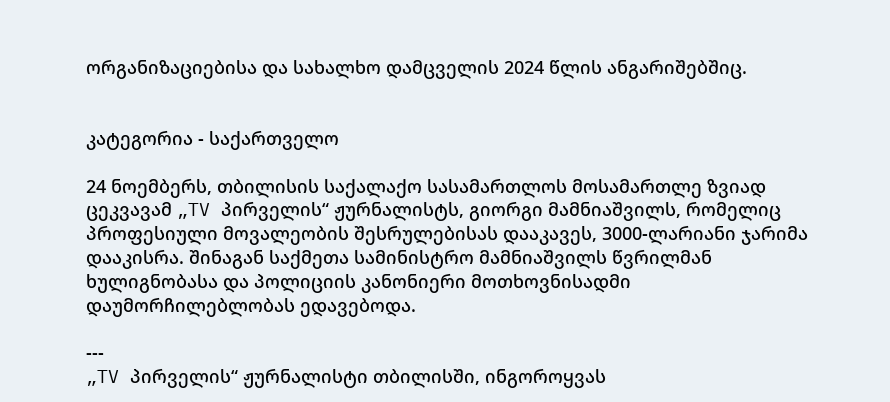ორგანიზაციებისა და სახალხო დამცველის 2024 წლის ანგარიშებშიც.


კატეგორია - საქართველო

24 ნოემბერს, თბილისის საქალაქო სასამართლოს მოსამართლე ზვიად ცეკვავამ „TV პირველის“ ჟურნალისტს, გიორგი მამნიაშვილს, რომელიც პროფესიული მოვალეობის შესრულებისას დააკავეს, 3000-ლარიანი ჯარიმა დააკისრა. შინაგან საქმეთა სამინისტრო მამნიაშვილს წვრილმან ხულიგნობასა და პოლიციის კანონიერი მოთხოვნისადმი დაუმორჩილებლობას ედავებოდა.

---
„TV პირველის“ ჟურნალისტი თბილისში, ინგოროყვას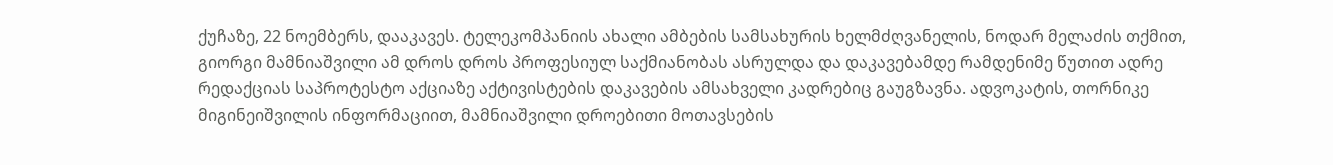ქუჩაზე, 22 ნოემბერს, დააკავეს. ტელეკომპანიის ახალი ამბების სამსახურის ხელმძღვანელის, ნოდარ მელაძის თქმით, გიორგი მამნიაშვილი ამ დროს დროს პროფესიულ საქმიანობას ასრულდა და დაკავებამდე რამდენიმე წუთით ადრე რედაქციას საპროტესტო აქციაზე აქტივისტების დაკავების ამსახველი კადრებიც გაუგზავნა. ადვოკატის, თორნიკე მიგინეიშვილის ინფორმაციით, მამნიაშვილი დროებითი მოთავსების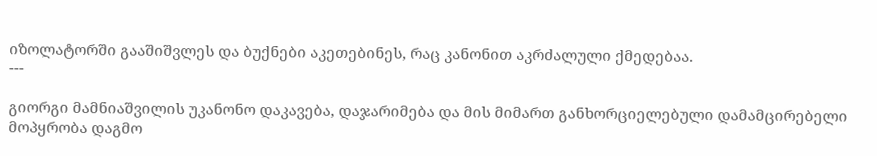იზოლატორში გააშიშვლეს და ბუქნები აკეთებინეს, რაც კანონით აკრძალული ქმედებაა.
---

გიორგი მამნიაშვილის უკანონო დაკავება, დაჯარიმება და მის მიმართ განხორციელებული დამამცირებელი მოპყრობა დაგმო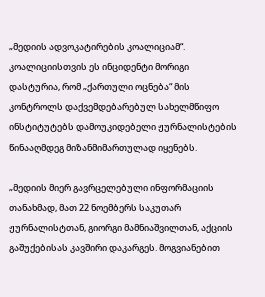„მედიის ადვოკატირების კოალიციამ“. კოალიციისთვის ეს ინციდენტი მორიგი დასტურია, რომ „ქართული ოცნება“ მის კონტროლს დაქვემდებარებულ სახელმწიფო ინსტიტუტებს დამოუკიდებელი ჟურნალისტების წინააღმდეგ მიზანმიმართულად იყენებს.

„მედიის მიერ გავრცელებული ინფორმაციის თანახმად, მათ 22 ნოემბერს საკუთარ ჟურნალისტთან, გიორგი მამნიაშვილთან, აქციის გაშუქებისას კავშირი დაკარგეს. მოგვიანებით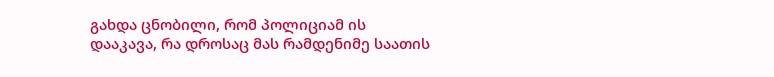გახდა ცნობილი, რომ პოლიციამ ის დააკავა, რა დროსაც მას რამდენიმე საათის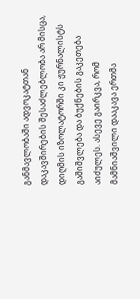განმავლობაში ადვოკატთან დაკავშირების შესაძლებლობა არ მისცა, დიღმის იზოლატორში კი ჟურნალისტს გაშიშვლება და ბუქნების გაკეთება აიძულეს. ასევე გაირკვა, რომ მამნიაშვილი დააკავა ერთმა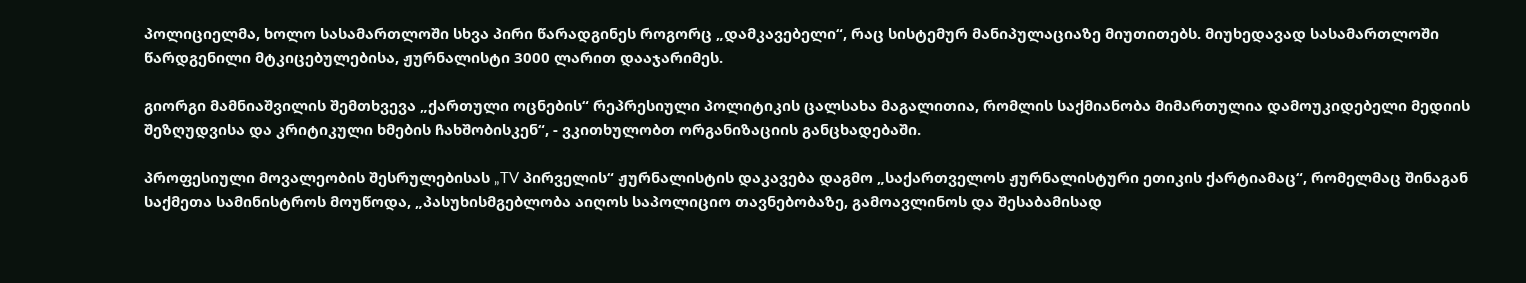პოლიციელმა, ხოლო სასამართლოში სხვა პირი წარადგინეს როგორც „დამკავებელი“, რაც სისტემურ მანიპულაციაზე მიუთითებს. მიუხედავად სასამართლოში წარდგენილი მტკიცებულებისა, ჟურნალისტი 3000 ლარით დააჯარიმეს.

გიორგი მამნიაშვილის შემთხვევა „ქართული ოცნების“ რეპრესიული პოლიტიკის ცალსახა მაგალითია, რომლის საქმიანობა მიმართულია დამოუკიდებელი მედიის შეზღუდვისა და კრიტიკული ხმების ჩახშობისკენ“, - ვკითხულობთ ორგანიზაციის განცხადებაში.

პროფესიული მოვალეობის შესრულებისას „TV პირველის“ ჟურნალისტის დაკავება დაგმო „საქართველოს ჟურნალისტური ეთიკის ქარტიამაც“, რომელმაც შინაგან საქმეთა სამინისტროს მოუწოდა, „პასუხისმგებლობა აიღოს საპოლიციო თავნებობაზე, გამოავლინოს და შესაბამისად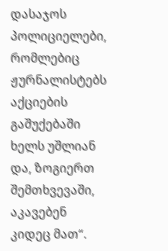დასაჯოს პოლიციელები, რომლებიც ჟურნალისტებს აქციების გაშუქებაში ხელს უშლიან და, ზოგიერთ შემთხვევაში, აკავებენ კიდეც მათ“.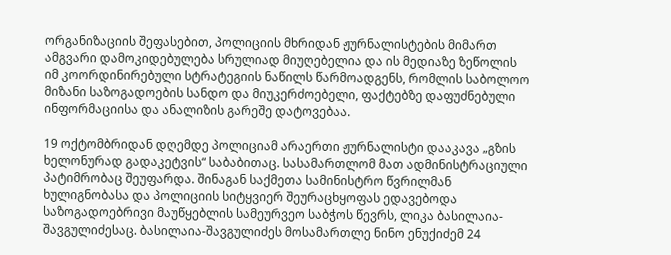ორგანიზაციის შეფასებით, პოლიციის მხრიდან ჟურნალისტების მიმართ ამგვარი დამოკიდებულება სრულიად მიუღებელია და ის მედიაზე ზეწოლის იმ კოორდინირებული სტრატეგიის ნაწილს წარმოადგენს, რომლის საბოლოო მიზანი საზოგადოების სანდო და მიუკერძოებელი, ფაქტებზე დაფუძნებული ინფორმაციისა და ანალიზის გარეშე დატოვებაა.

19 ოქტომბრიდან დღემდე პოლიციამ არაერთი ჟურნალისტი დააკავა „გზის ხელონურად გადაკეტვის“ საბაბითაც. სასამართლომ მათ ადმინისტრაციული პატიმრობაც შეუფარდა. შინაგან საქმეთა სამინისტრო წვრილმან ხულიგნობასა და პოლიციის სიტყვიერ შეურაცხყოფას ედავებოდა საზოგადოებრივი მაუწყებლის სამეურვეო საბჭოს წევრს, ლიკა ბასილაია-შავგულიძესაც. ბასილაია-შავგულიძეს მოსამართლე ნინო ენუქიძემ 24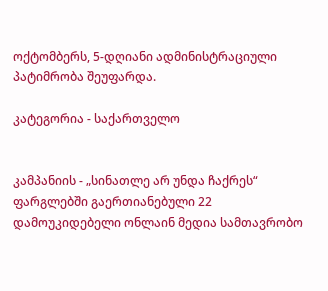ოქტომბერს, 5-დღიანი ადმინისტრაციული პატიმრობა შეუფარდა.

კატეგორია - საქართველო


კამპანიის - „სინათლე არ უნდა ჩაქრეს“ ფარგლებში გაერთიანებული 22 დამოუკიდებელი ონლაინ მედია სამთავრობო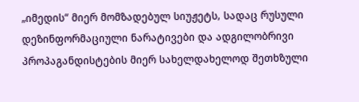„იმედის“ მიერ მომზადებულ სიუჟეტს, სადაც რუსული დეზინფორმაციული ნარატივები და ადგილობრივი პროპაგანდისტების მიერ სახელდახელოდ შეთხზული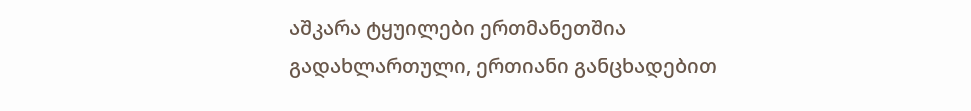აშკარა ტყუილები ერთმანეთშია გადახლართული, ერთიანი განცხადებით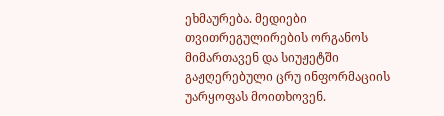ეხმაურება. მედიები თვითრეგულირების ორგანოს მიმართავენ და სიუჟეტში გაჟღერებული ცრუ ინფორმაციის უარყოფას მოითხოვენ.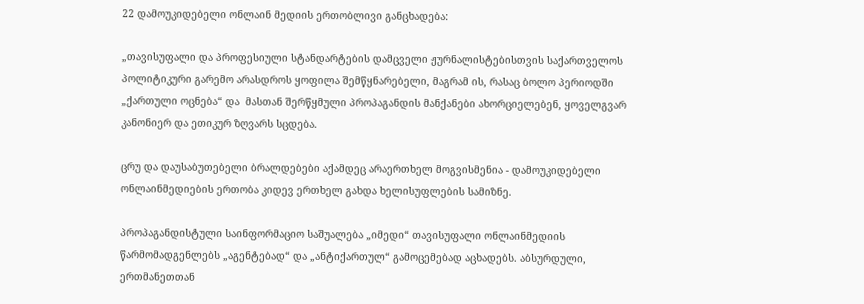22 დამოუკიდებელი ონლაინ მედიის ერთობლივი განცხადება:

„თავისუფალი და პროფესიული სტანდარტების დამცველი ჟურნალისტებისთვის საქართველოს პოლიტიკური გარემო არასდროს ყოფილა შემწყნარებელი, მაგრამ ის, რასაც ბოლო პერიოდში „ქართული ოცნება“ და  მასთან შერწყმული პროპაგანდის მანქანები ახორციელებენ, ყოველგვარ კანონიერ და ეთიკურ ზღვარს სცდება.

ცრუ და დაუსაბუთებელი ბრალდებები აქამდეც არაერთხელ მოგვისმენია - დამოუკიდებელი ონლაინმედიების ერთობა კიდევ ერთხელ გახდა ხელისუფლების სამიზნე.

პროპაგანდისტული საინფორმაციო საშუალება „იმედი“ თავისუფალი ონლაინმედიის წარმომადგენლებს „აგენტებად“ და „ანტიქართულ“ გამოცემებად აცხადებს. აბსურდული, ერთმანეთთან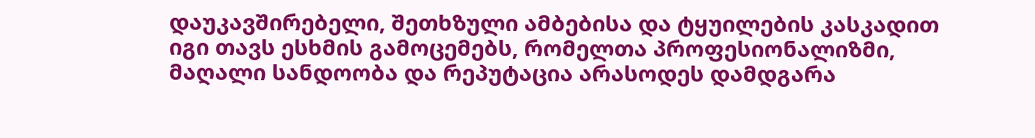დაუკავშირებელი, შეთხზული ამბებისა და ტყუილების კასკადით იგი თავს ესხმის გამოცემებს, რომელთა პროფესიონალიზმი, მაღალი სანდოობა და რეპუტაცია არასოდეს დამდგარა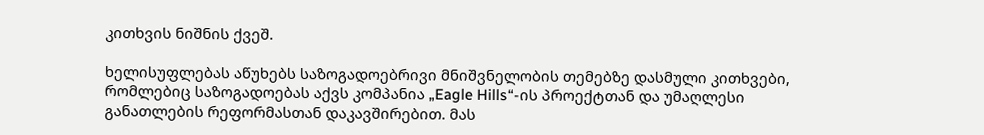კითხვის ნიშნის ქვეშ.

ხელისუფლებას აწუხებს საზოგადოებრივი მნიშვნელობის თემებზე დასმული კითხვები, რომლებიც საზოგადოებას აქვს კომპანია „Eagle Hills“-ის პროექტთან და უმაღლესი განათლების რეფორმასთან დაკავშირებით. მას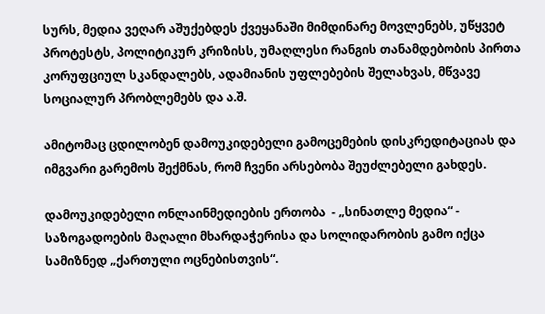სურს, მედია ვეღარ აშუქებდეს ქვეყანაში მიმდინარე მოვლენებს, უწყვეტ პროტესტს, პოლიტიკურ კრიზისს, უმაღლესი რანგის თანამდებობის პირთა კორუფციულ სკანდალებს, ადამიანის უფლებების შელახვას, მწვავე სოციალურ პრობლემებს და ა.შ.

ამიტომაც ცდილობენ დამოუკიდებელი გამოცემების დისკრედიტაციას და იმგვარი გარემოს შექმნას, რომ ჩვენი არსებობა შეუძლებელი გახდეს.

დამოუკიდებელი ონლაინმედიების ერთობა  - „სინათლე მედია“ - საზოგადოების მაღალი მხარდაჭერისა და სოლიდარობის გამო იქცა სამიზნედ „ქართული ოცნებისთვის“.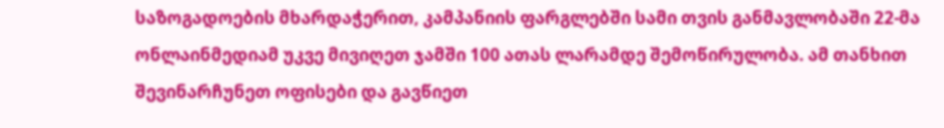საზოგადოების მხარდაჭერით, კამპანიის ფარგლებში სამი თვის განმავლობაში 22-მა ონლაინმედიამ უკვე მივიღეთ ჯამში 100 ათას ლარამდე შემოწირულობა. ამ თანხით შევინარჩუნეთ ოფისები და გავწიეთ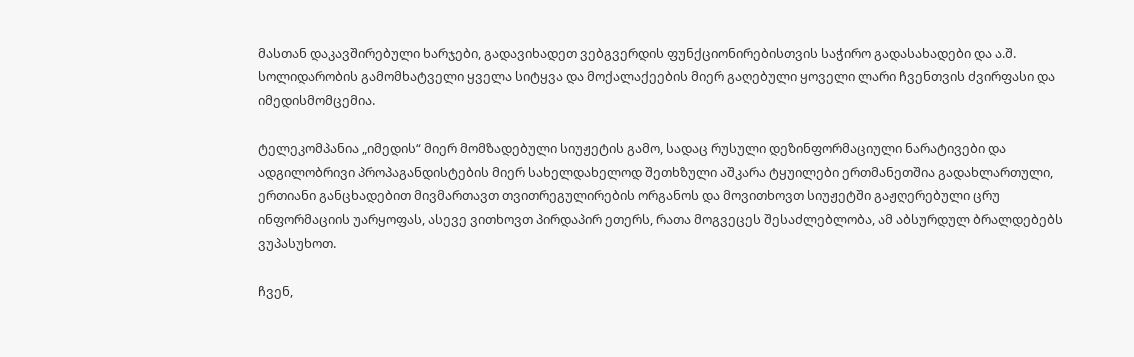მასთან დაკავშირებული ხარჯები, გადავიხადეთ ვებგვერდის ფუნქციონირებისთვის საჭირო გადასახადები და ა.შ. სოლიდარობის გამომხატველი ყველა სიტყვა და მოქალაქეების მიერ გაღებული ყოველი ლარი ჩვენთვის ძვირფასი და იმედისმომცემია.

ტელეკომპანია „იმედის“ მიერ მომზადებული სიუჟეტის გამო, სადაც რუსული დეზინფორმაციული ნარატივები და ადგილობრივი პროპაგანდისტების მიერ სახელდახელოდ შეთხზული აშკარა ტყუილები ერთმანეთშია გადახლართული, ერთიანი განცხადებით მივმართავთ თვითრეგულირების ორგანოს და მოვითხოვთ სიუჟეტში გაჟღერებული ცრუ ინფორმაციის უარყოფას, ასევე ვითხოვთ პირდაპირ ეთერს, რათა მოგვეცეს შესაძლებლობა, ამ აბსურდულ ბრალდებებს ვუპასუხოთ.

ჩვენ,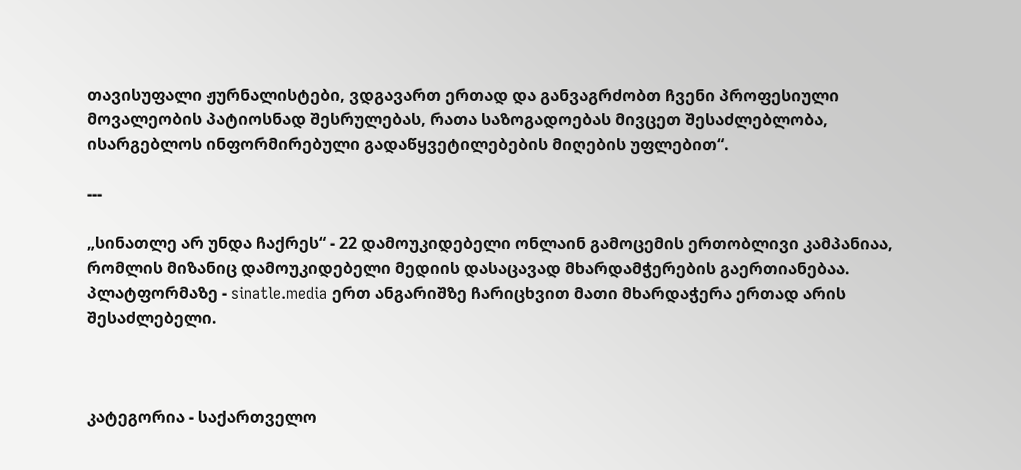თავისუფალი ჟურნალისტები, ვდგავართ ერთად და განვაგრძობთ ჩვენი პროფესიული მოვალეობის პატიოსნად შესრულებას, რათა საზოგადოებას მივცეთ შესაძლებლობა, ისარგებლოს ინფორმირებული გადაწყვეტილებების მიღების უფლებით“.

---

„სინათლე არ უნდა ჩაქრეს“ - 22 დამოუკიდებელი ონლაინ გამოცემის ერთობლივი კამპანიაა, რომლის მიზანიც დამოუკიდებელი მედიის დასაცავად მხარდამჭერების გაერთიანებაა. პლატფორმაზე - sinatle.media ერთ ანგარიშზე ჩარიცხვით მათი მხარდაჭერა ერთად არის შესაძლებელი.



კატეგორია - საქართველო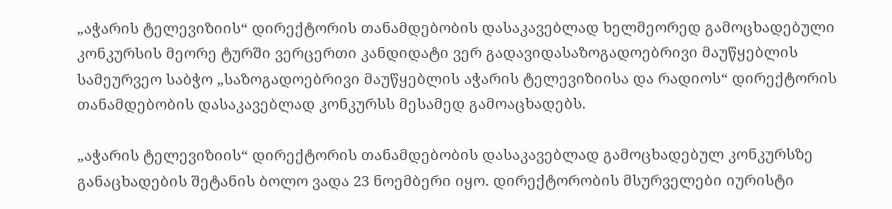„აჭარის ტელევიზიის“ დირექტორის თანამდებობის დასაკავებლად ხელმეორედ გამოცხადებული კონკურსის მეორე ტურში ვერცერთი კანდიდატი ვერ გადავიდასაზოგადოებრივი მაუწყებლის სამეურვეო საბჭო „საზოგადოებრივი მაუწყებლის აჭარის ტელევიზიისა და რადიოს“ დირექტორის თანამდებობის დასაკავებლად კონკურსს მესამედ გამოაცხადებს.

„აჭარის ტელევიზიის“ დირექტორის თანამდებობის დასაკავებლად გამოცხადებულ კონკურსზე განაცხადების შეტანის ბოლო ვადა 23 ნოემბერი იყო. დირექტორობის მსურველები იურისტი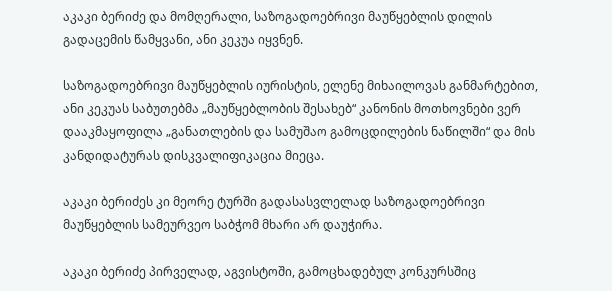აკაკი ბერიძე და მომღერალი, საზოგადოებრივი მაუწყებლის დილის გადაცემის წამყვანი, ანი კეკუა იყვნენ.

საზოგადოებრივი მაუწყებლის იურისტის, ელენე მიხაილოვას განმარტებით, ანი კეკუას საბუთებმა „მაუწყებლობის შესახებ“ კანონის მოთხოვნები ვერ დააკმაყოფილა „განათლების და სამუშაო გამოცდილების ნაწილში“ და მის კანდიდატურას დისკვალიფიკაცია მიეცა.

აკაკი ბერიძეს კი მეორე ტურში გადასასვლელად საზოგადოებრივი მაუწყებლის სამეურვეო საბჭომ მხარი არ დაუჭირა.

აკაკი ბერიძე პირველად, აგვისტოში, გამოცხადებულ კონკურსშიც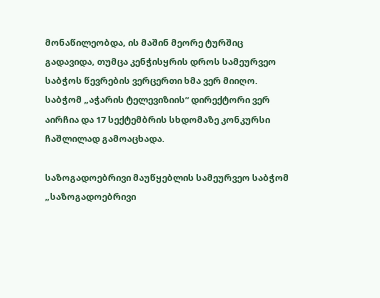მონაწილეობდა, ის მაშინ მეორე ტურშიც გადავიდა, თუმცა კენჭისყრის დროს სამეურვეო საბჭოს წევრების ვერცერთი ხმა ვერ მიიღო. საბჭომ „აჭარის ტელევიზიის“ დირექტორი ვერ აირჩია და 17 სექტემბრის სხდომაზე კონკურსი ჩაშლილად გამოაცხადა.

საზოგადოებრივი მაუწყებლის სამეურვეო საბჭომ „საზოგადოებრივი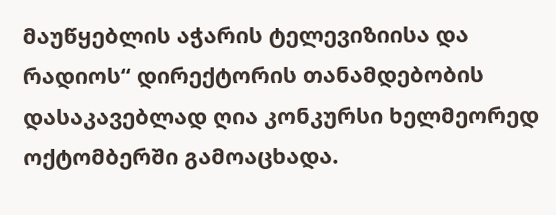მაუწყებლის აჭარის ტელევიზიისა და რადიოს“ დირექტორის თანამდებობის დასაკავებლად ღია კონკურსი ხელმეორედ ოქტომბერში გამოაცხადა.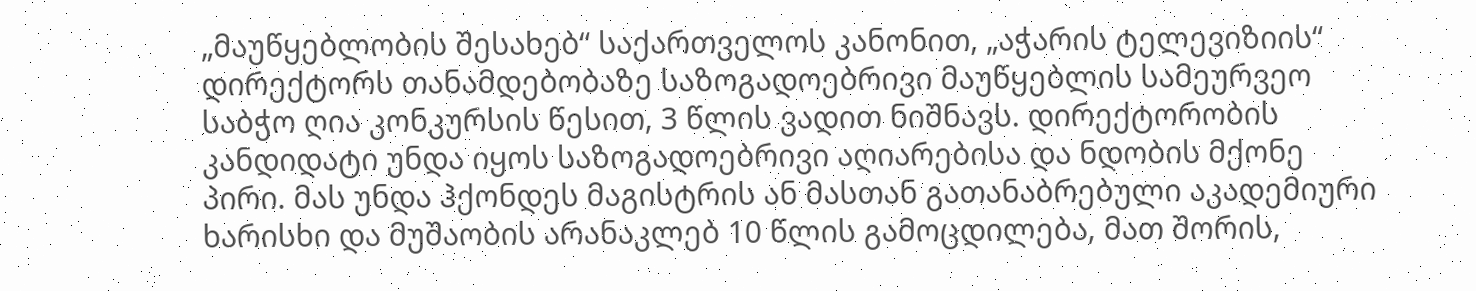„მაუწყებლობის შესახებ“ საქართველოს კანონით, „აჭარის ტელევიზიის“ დირექტორს თანამდებობაზე საზოგადოებრივი მაუწყებლის სამეურვეო საბჭო ღია კონკურსის წესით, 3 წლის ვადით ნიშნავს. დირექტორობის კანდიდატი უნდა იყოს საზოგადოებრივი აღიარებისა და ნდობის მქონე პირი. მას უნდა ჰქონდეს მაგისტრის ან მასთან გათანაბრებული აკადემიური ხარისხი და მუშაობის არანაკლებ 10 წლის გამოცდილება, მათ შორის,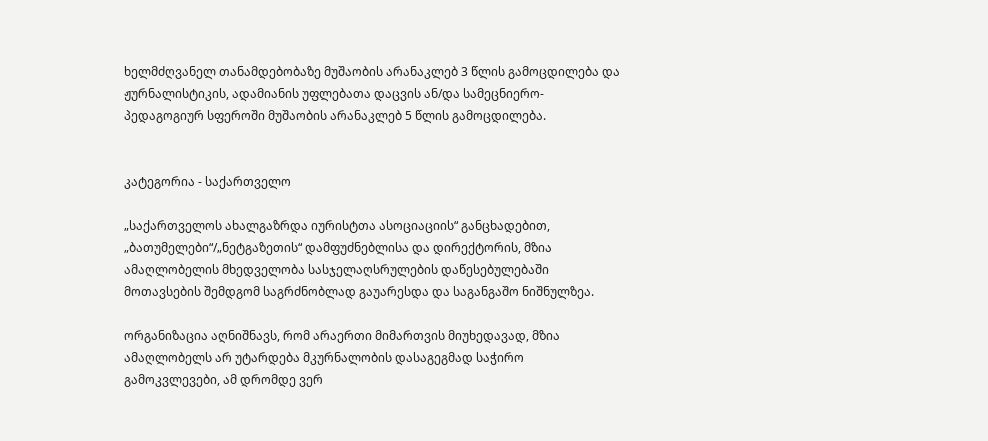ხელმძღვანელ თანამდებობაზე მუშაობის არანაკლებ 3 წლის გამოცდილება და ჟურნალისტიკის, ადამიანის უფლებათა დაცვის ან/და სამეცნიერო-პედაგოგიურ სფეროში მუშაობის არანაკლებ 5 წლის გამოცდილება.


კატეგორია - საქართველო

„საქართველოს ახალგაზრდა იურისტთა ასოციაციის“ განცხადებით, „ბათუმელები“/„ნეტგაზეთის“ დამფუძნებლისა და დირექტორის, მზია ამაღლობელის მხედველობა სასჯელაღსრულების დაწესებულებაში მოთავსების შემდგომ საგრძნობლად გაუარესდა და საგანგაშო ნიშნულზეა.

ორგანიზაცია აღნიშნავს, რომ არაერთი მიმართვის მიუხედავად, მზია ამაღლობელს არ უტარდება მკურნალობის დასაგეგმად საჭირო გამოკვლევები, ამ დრომდე ვერ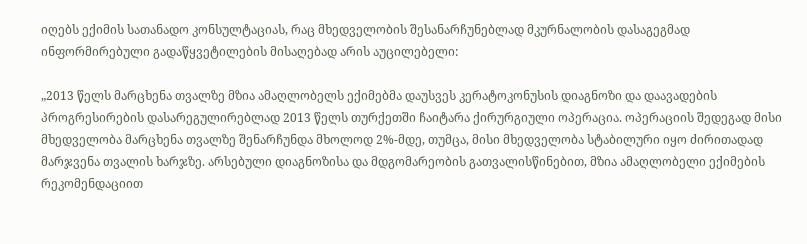იღებს ექიმის სათანადო კონსულტაციას, რაც მხედველობის შესანარჩუნებლად მკურნალობის დასაგეგმად ინფორმირებული გადაწყვეტილების მისაღებად არის აუცილებელი:

„2013 წელს მარცხენა თვალზე მზია ამაღლობელს ექიმებმა დაუსვეს კერატოკონუსის დიაგნოზი და დაავადების პროგრესირების დასარეგულირებლად 2013 წელს თურქეთში ჩაიტარა ქირურგიული ოპერაცია. ოპერაციის შედეგად მისი მხედველობა მარცხენა თვალზე შენარჩუნდა მხოლოდ 2%-მდე, თუმცა, მისი მხედველობა სტაბილური იყო ძირითადად მარჯვენა თვალის ხარჯზე. არსებული დიაგნოზისა და მდგომარეობის გათვალისწინებით, მზია ამაღლობელი ექიმების რეკომენდაციით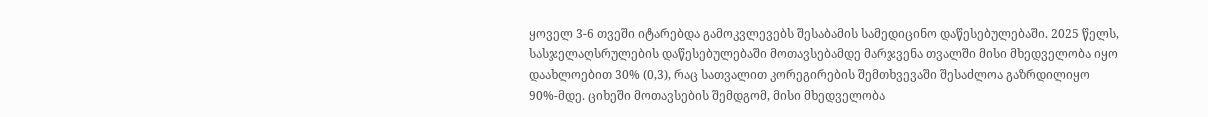ყოველ 3-6 თვეში იტარებდა გამოკვლევებს შესაბამის სამედიცინო დაწესებულებაში. 2025 წელს, სასჯელაღსრულების დაწესებულებაში მოთავსებამდე მარჯვენა თვალში მისი მხედველობა იყო დაახლოებით 30% (0,3), რაც სათვალით კორეგირების შემთხვევაში შესაძლოა გაზრდილიყო 90%-მდე. ციხეში მოთავსების შემდგომ, მისი მხედველობა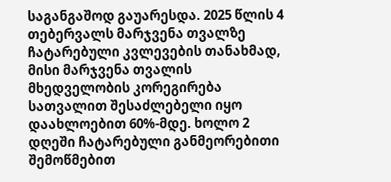საგანგაშოდ გაუარესდა. 2025 წლის 4 თებერვალს მარჯვენა თვალზე ჩატარებული კვლევების თანახმად, მისი მარჯვენა თვალის მხედველობის კორეგირება სათვალით შესაძლებელი იყო დაახლოებით 60%-მდე. ხოლო 2 დღეში ჩატარებული განმეორებითი შემოწმებით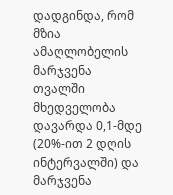დადგინდა, რომ მზია ამაღლობელის მარჯვენა თვალში მხედველობა დავარდა 0,1-მდე (20%-ით 2 დღის ინტერვალში) და მარჯვენა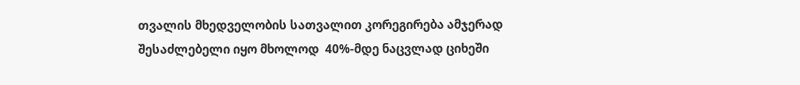თვალის მხედველობის სათვალით კორეგირება ამჯერად შესაძლებელი იყო მხოლოდ  40%-მდე ნაცვლად ციხეში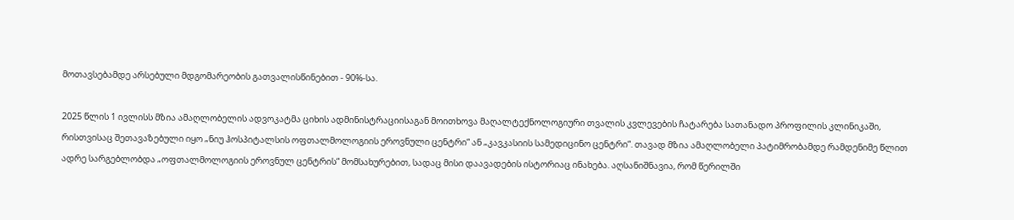მოთავსებამდე არსებული მდგომარეობის გათვალისწინებით - 90%-სა.

2025 წლის 1 ივლისს მზია ამაღლობელის ადვოკატმა ციხის ადმინისტრაციისაგან მოითხოვა მაღალტექნოლოგიური თვალის კვლევების ჩატარება სათანადო პროფილის კლინიკაში, რისთვისაც შეთავაზებული იყო „ნიუ ჰოსპიტალსის ოფთალმოლოგიის ეროვნული ცენტრი“ ან „კავკასიის სამედიცინო ცენტრი“. თავად მზია ამაღლობელი პატიმრობამდე რამდენიმე წლით ადრე სარგებლობდა „ოფთალმოლოგიის ეროვნულ ცენტრის“ მომსახურებით, სადაც მისი დაავადების ისტორიაც ინახება. აღსანიშნავია, რომ წერილში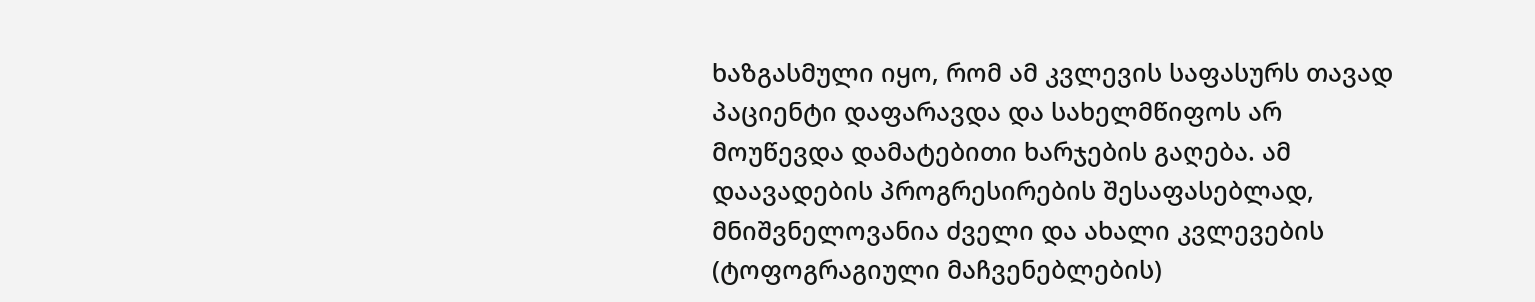ხაზგასმული იყო, რომ ამ კვლევის საფასურს თავად პაციენტი დაფარავდა და სახელმწიფოს არ მოუწევდა დამატებითი ხარჯების გაღება. ამ დაავადების პროგრესირების შესაფასებლად, მნიშვნელოვანია ძველი და ახალი კვლევების (ტოფოგრაგიული მაჩვენებლების)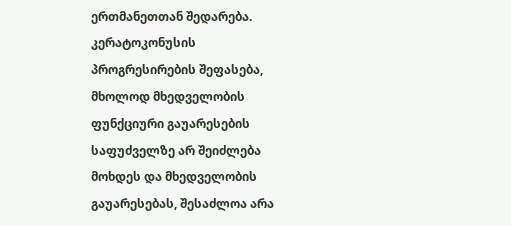ერთმანეთთან შედარება. კერატოკონუსის პროგრესირების შეფასება, მხოლოდ მხედველობის ფუნქციური გაუარესების საფუძველზე არ შეიძლება მოხდეს და მხედველობის გაუარესებას, შესაძლოა არა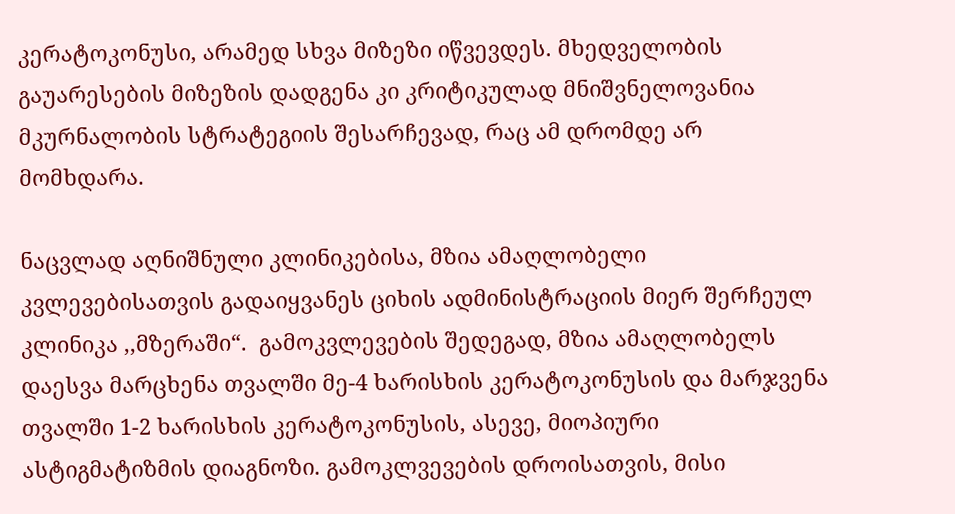კერატოკონუსი, არამედ სხვა მიზეზი იწვევდეს. მხედველობის გაუარესების მიზეზის დადგენა კი კრიტიკულად მნიშვნელოვანია მკურნალობის სტრატეგიის შესარჩევად, რაც ამ დრომდე არ მომხდარა.

ნაცვლად აღნიშნული კლინიკებისა, მზია ამაღლობელი კვლევებისათვის გადაიყვანეს ციხის ადმინისტრაციის მიერ შერჩეულ კლინიკა ,,მზერაში“.  გამოკვლევების შედეგად, მზია ამაღლობელს დაესვა მარცხენა თვალში მე-4 ხარისხის კერატოკონუსის და მარჯვენა თვალში 1-2 ხარისხის კერატოკონუსის, ასევე, მიოპიური ასტიგმატიზმის დიაგნოზი. გამოკლვევების დროისათვის, მისი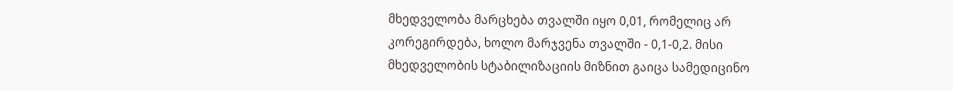მხედველობა მარცხება თვალში იყო 0,01, რომელიც არ კორეგირდება, ხოლო მარჯვენა თვალში - 0,1-0,2. მისი მხედველობის სტაბილიზაციის მიზნით გაიცა სამედიცინო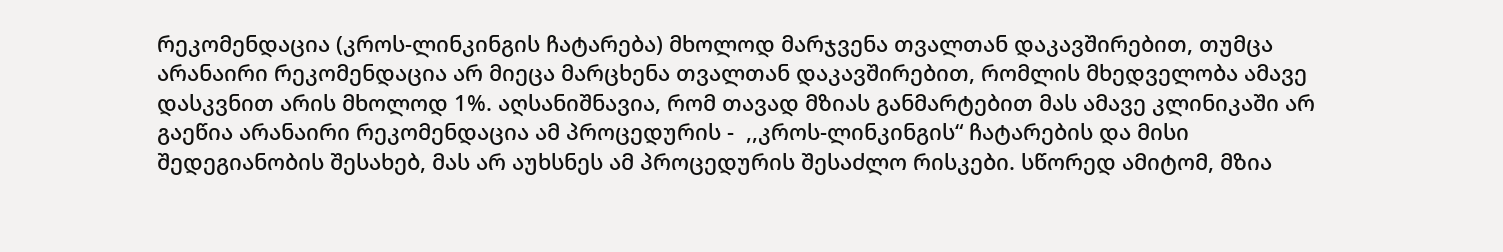რეკომენდაცია (კროს-ლინკინგის ჩატარება) მხოლოდ მარჯვენა თვალთან დაკავშირებით, თუმცა არანაირი რეკომენდაცია არ მიეცა მარცხენა თვალთან დაკავშირებით, რომლის მხედველობა ამავე დასკვნით არის მხოლოდ 1%. აღსანიშნავია, რომ თავად მზიას განმარტებით მას ამავე კლინიკაში არ გაეწია არანაირი რეკომენდაცია ამ პროცედურის -  ,,კროს-ლინკინგის“ ჩატარების და მისი შედეგიანობის შესახებ, მას არ აუხსნეს ამ პროცედურის შესაძლო რისკები. სწორედ ამიტომ, მზია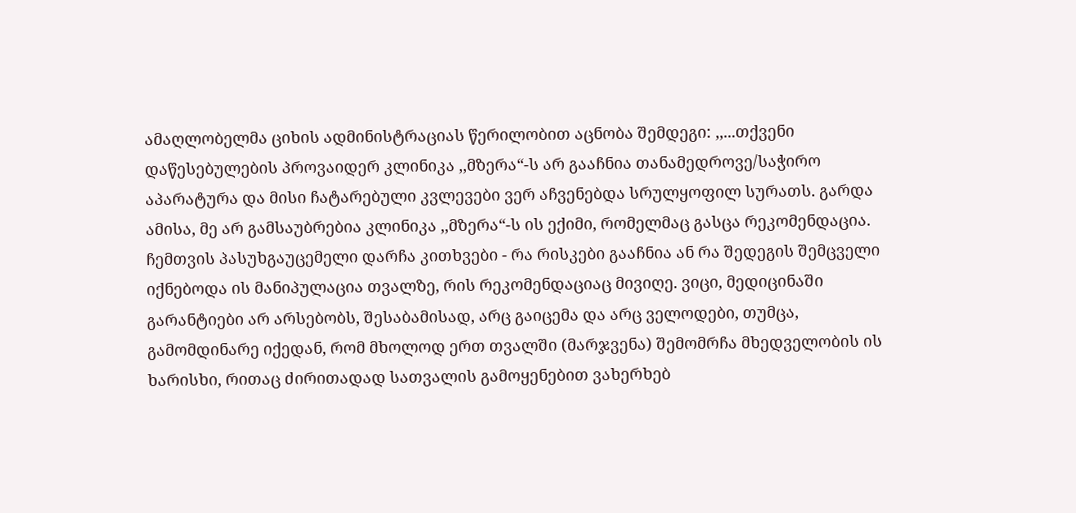ამაღლობელმა ციხის ადმინისტრაციას წერილობით აცნობა შემდეგი: ,,...თქვენი დაწესებულების პროვაიდერ კლინიკა ,,მზერა“-ს არ გააჩნია თანამედროვე/საჭირო აპარატურა და მისი ჩატარებული კვლევები ვერ აჩვენებდა სრულყოფილ სურათს. გარდა ამისა, მე არ გამსაუბრებია კლინიკა ,,მზერა“-ს ის ექიმი, რომელმაც გასცა რეკომენდაცია. ჩემთვის პასუხგაუცემელი დარჩა კითხვები - რა რისკები გააჩნია ან რა შედეგის შემცველი იქნებოდა ის მანიპულაცია თვალზე, რის რეკომენდაციაც მივიღე. ვიცი, მედიცინაში გარანტიები არ არსებობს, შესაბამისად, არც გაიცემა და არც ველოდები, თუმცა, გამომდინარე იქედან, რომ მხოლოდ ერთ თვალში (მარჯვენა) შემომრჩა მხედველობის ის ხარისხი, რითაც ძირითადად სათვალის გამოყენებით ვახერხებ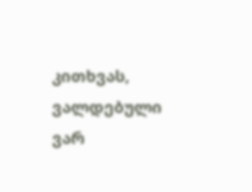კითხვას, ვალდებული ვარ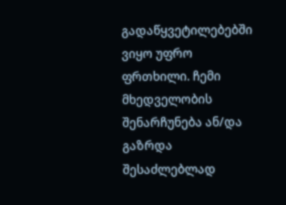გადაწყვეტილებებში ვიყო უფრო ფრთხილი. ჩემი მხედველობის შენარჩუნება ან/და გაზრდა შესაძლებლად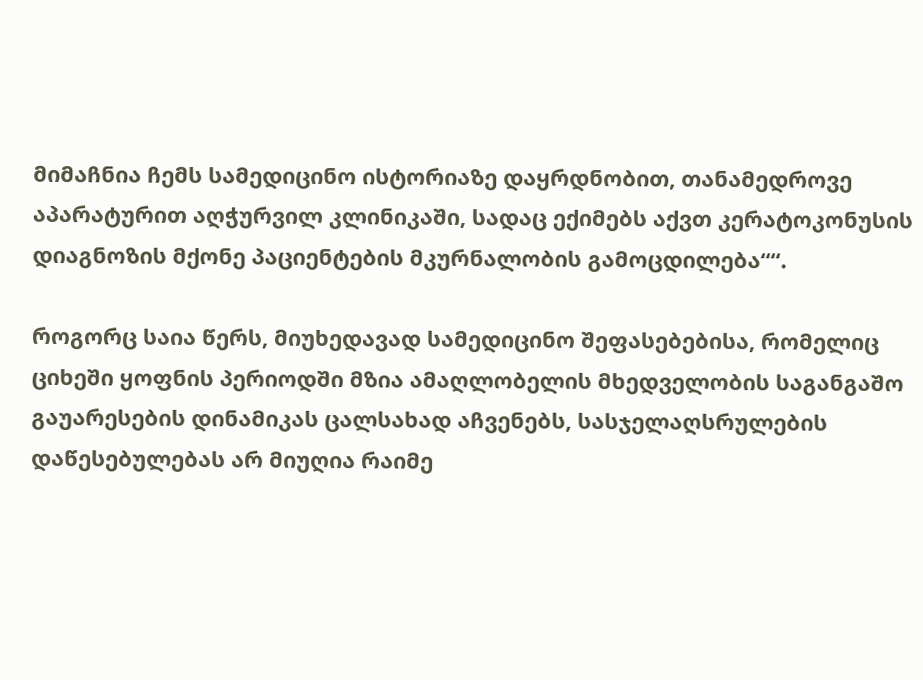მიმაჩნია ჩემს სამედიცინო ისტორიაზე დაყრდნობით, თანამედროვე აპარატურით აღჭურვილ კლინიკაში, სადაც ექიმებს აქვთ კერატოკონუსის დიაგნოზის მქონე პაციენტების მკურნალობის გამოცდილება““.

როგორც საია წერს, მიუხედავად სამედიცინო შეფასებებისა, რომელიც ციხეში ყოფნის პერიოდში მზია ამაღლობელის მხედველობის საგანგაშო გაუარესების დინამიკას ცალსახად აჩვენებს, სასჯელაღსრულების დაწესებულებას არ მიუღია რაიმე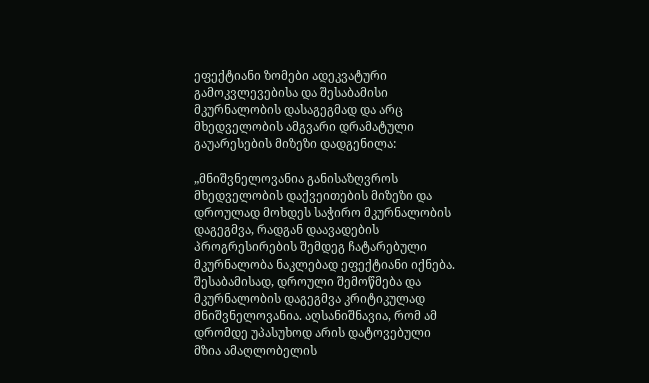ეფექტიანი ზომები ადეკვატური გამოკვლევებისა და შესაბამისი მკურნალობის დასაგეგმად და არც მხედველობის ამგვარი დრამატული გაუარესების მიზეზი დადგენილა:

„მნიშვნელოვანია განისაზღვროს მხედველობის დაქვეითების მიზეზი და დროულად მოხდეს საჭირო მკურნალობის დაგეგმვა, რადგან დაავადების პროგრესირების შემდეგ ჩატარებული მკურნალობა ნაკლებად ეფექტიანი იქნება. შესაბამისად, დროული შემოწმება და მკურნალობის დაგეგმვა კრიტიკულად მნიშვნელოვანია. აღსანიშნავია, რომ ამ დრომდე უპასუხოდ არის დატოვებული მზია ამაღლობელის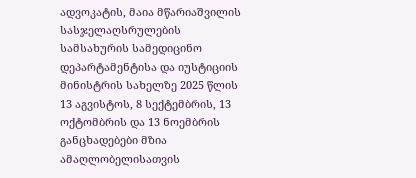ადვოკატის, მაია მწარიაშვილის სასჯელაღსრულების სამსახურის სამედიცინო დეპარტამენტისა და იუსტიციის მინისტრის სახელზე 2025 წლის 13 აგვისტოს, 8 სექტემბრის, 13 ოქტომბრის და 13 ნოემბრის განცხადებები მზია ამაღლობელისათვის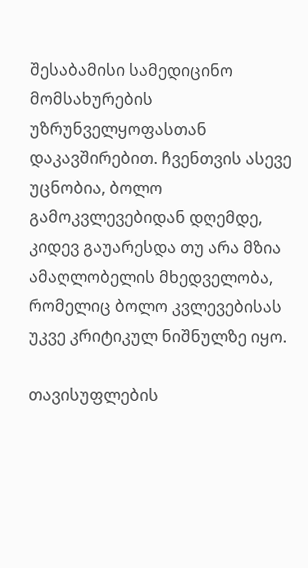შესაბამისი სამედიცინო მომსახურების უზრუნველყოფასთან დაკავშირებით. ჩვენთვის ასევე უცნობია, ბოლო გამოკვლევებიდან დღემდე, კიდევ გაუარესდა თუ არა მზია ამაღლობელის მხედველობა, რომელიც ბოლო კვლევებისას უკვე კრიტიკულ ნიშნულზე იყო.

თავისუფლების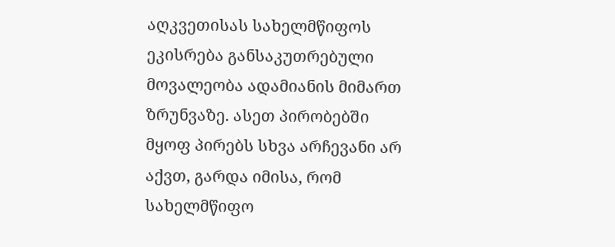აღკვეთისას სახელმწიფოს ეკისრება განსაკუთრებული მოვალეობა ადამიანის მიმართ ზრუნვაზე. ასეთ პირობებში მყოფ პირებს სხვა არჩევანი არ აქვთ, გარდა იმისა, რომ სახელმწიფო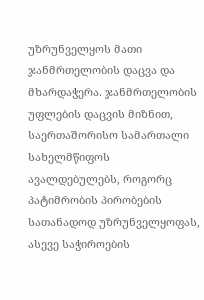უზრუნველყოს მათი ჯანმრთელობის დაცვა და მხარდაჭერა. ჯანმრთელობის უფლების დაცვის მიზნით, საერთაშორისო სამართალი სახელმწიფოს ავალდებულებს, როგორც პატიმრობის პირობების სათანადოდ უზრუნველყოფას, ასევე საჭიროების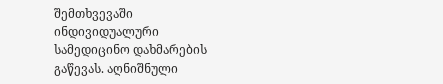შემთხვევაში ინდივიდუალური სამედიცინო დახმარების გაწევას. აღნიშნული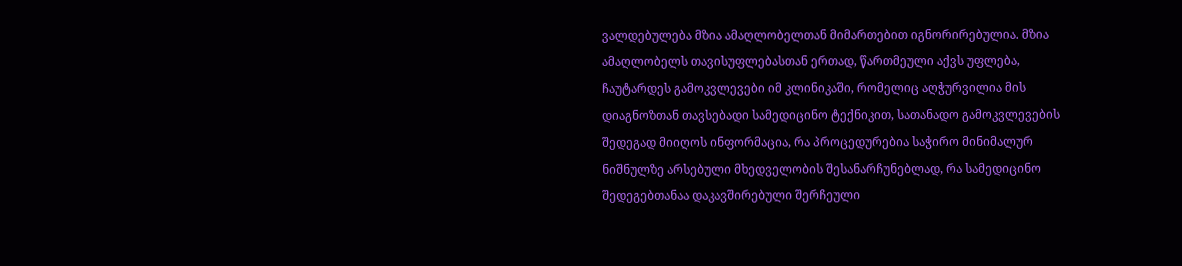ვალდებულება მზია ამაღლობელთან მიმართებით იგნორირებულია. მზია ამაღლობელს თავისუფლებასთან ერთად, წართმეული აქვს უფლება, ჩაუტარდეს გამოკვლევები იმ კლინიკაში, რომელიც აღჭურვილია მის დიაგნოზთან თავსებადი სამედიცინო ტექნიკით, სათანადო გამოკვლევების შედეგად მიიღოს ინფორმაცია, რა პროცედურებია საჭირო მინიმალურ ნიშნულზე არსებული მხედველობის შესანარჩუნებლად, რა სამედიცინო შედეგებთანაა დაკავშირებული შერჩეული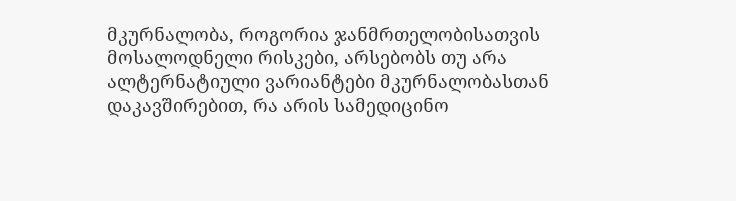მკურნალობა, როგორია ჯანმრთელობისათვის მოსალოდნელი რისკები, არსებობს თუ არა ალტერნატიული ვარიანტები მკურნალობასთან დაკავშირებით, რა არის სამედიცინო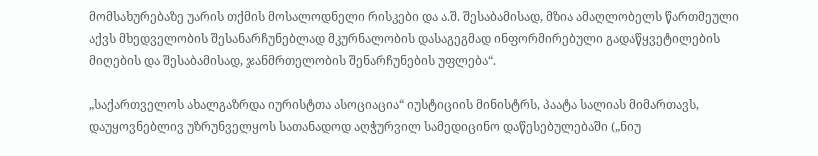მომსახურებაზე უარის თქმის მოსალოდნელი რისკები და ა.შ. შესაბამისად, მზია ამაღლობელს წართმეული აქვს მხედველობის შესანარჩუნებლად მკურნალობის დასაგეგმად ინფორმირებული გადაწყვეტილების მიღების და შესაბამისად, ჯანმრთელობის შენარჩუნების უფლება“.

„საქართველოს ახალგაზრდა იურისტთა ასოციაცია“ იუსტიციის მინისტრს, პაატა სალიას მიმართავს, დაუყოვნებლივ უზრუნველყოს სათანადოდ აღჭურვილ სამედიცინო დაწესებულებაში („ნიუ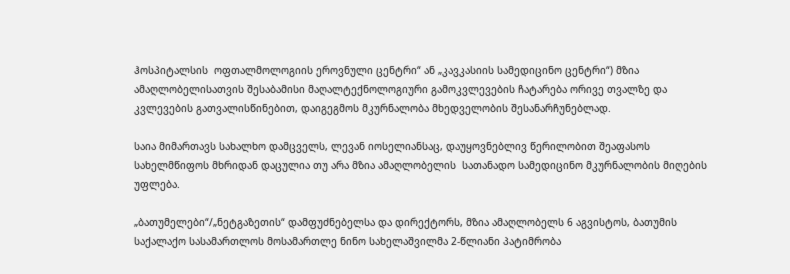ჰოსპიტალსის  ოფთალმოლოგიის ეროვნული ცენტრი“ ან „კავკასიის სამედიცინო ცენტრი“) მზია ამაღლობელისათვის შესაბამისი მაღალტექნოლოგიური გამოკვლევების ჩატარება ორივე თვალზე და კვლევების გათვალისწინებით, დაიგეგმოს მკურნალობა მხედველობის შესანარჩუნებლად.

საია მიმართავს სახალხო დამცველს, ლევან იოსელიანსაც, დაუყოვნებლივ წერილობით შეაფასოს სახელმწიფოს მხრიდან დაცულია თუ არა მზია ამაღლობელის  სათანადო სამედიცინო მკურნალობის მიღების უფლება.

„ბათუმელები“/„ნეტგაზეთის“ დამფუძნებელსა და დირექტორს, მზია ამაღლობელს 6 აგვისტოს, ბათუმის საქალაქო სასამართლოს მოსამართლე ნინო სახელაშვილმა 2-წლიანი პატიმრობა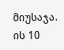მიუსაჯა. ის 10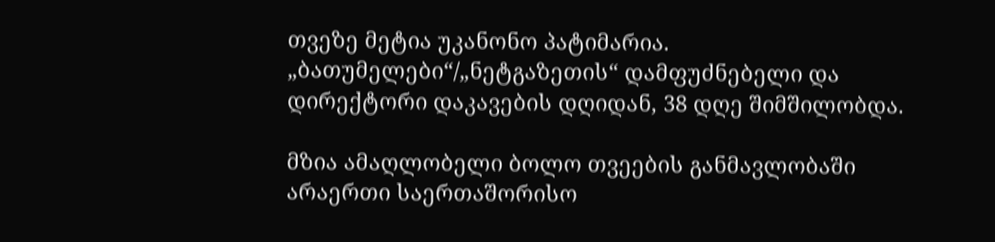თვეზე მეტია უკანონო პატიმარია. „ბათუმელები“/„ნეტგაზეთის“ დამფუძნებელი და დირექტორი დაკავების დღიდან, 38 დღე შიმშილობდა.

მზია ამაღლობელი ბოლო თვეების განმავლობაში არაერთი საერთაშორისო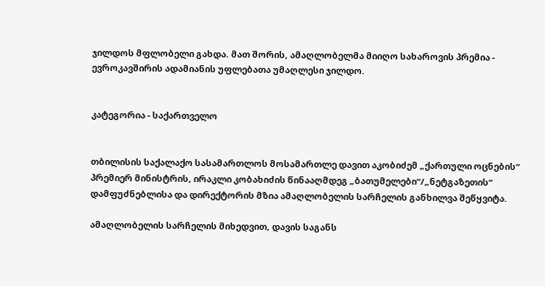ჯილდოს მფლობელი გახდა. მათ შორის, ამაღლობელმა მიიღო სახაროვის პრემია - ევროკავშირის ადამიანის უფლებათა უმაღლესი ჯილდო.


კატეგორია - საქართველო


თბილისის საქალაქო სასამართლოს მოსამართლე დავით აკობიძემ „ქართული ოცნების“ პრემიერ მინისტრის, ირაკლი კობახიძის წინააღმდეგ „ბათუმელები“/„ნეტგაზეთის“ დამფუძნებლისა და დირექტორის მზია ამაღლობელის სარჩელის განხილვა შეწყვიტა.

ამაღლობელის სარჩელის მიხედვით, დავის საგანს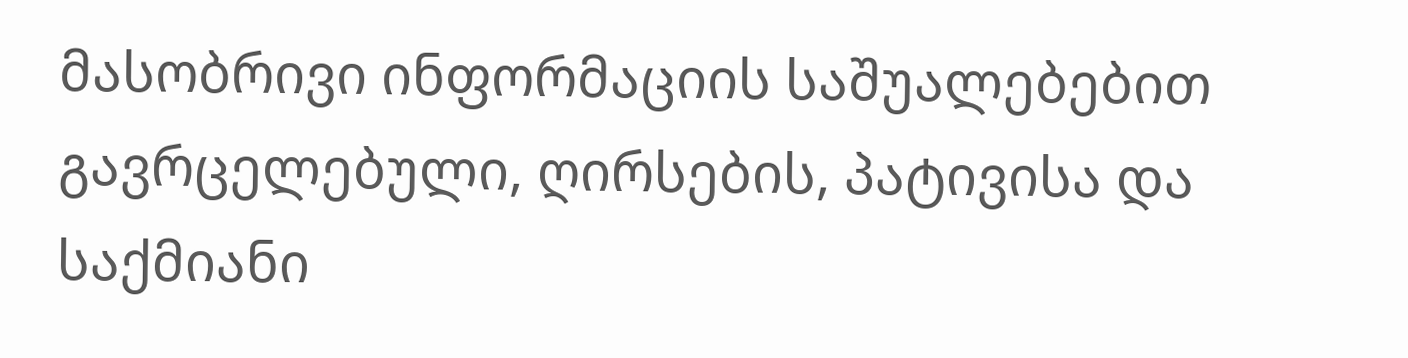მასობრივი ინფორმაციის საშუალებებით გავრცელებული, ღირსების, პატივისა და საქმიანი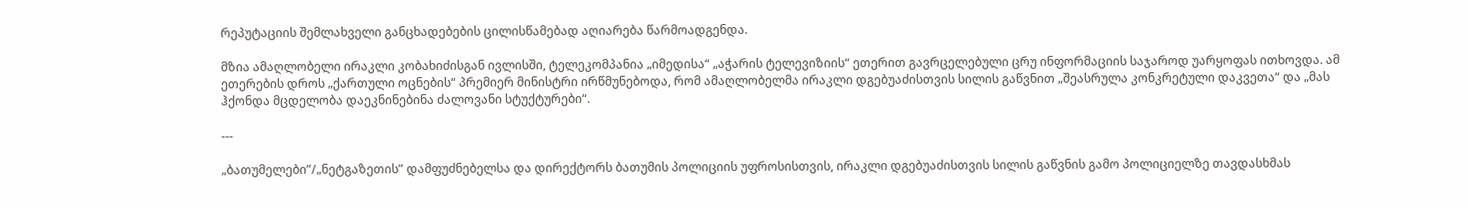რეპუტაციის შემლახველი განცხადებების ცილისწამებად აღიარება წარმოადგენდა.

მზია ამაღლობელი ირაკლი კობახიძისგან ივლისში, ტელეკომპანია „იმედისა“ „აჭარის ტელევიზიის“ ეთერით გავრცელებული ცრუ ინფორმაციის საჯაროდ უარყოფას ითხოვდა. ამ ეთერების დროს „ქართული ოცნების“ პრემიერ მინისტრი ირწმუნებოდა, რომ ამაღლობელმა ირაკლი დგებუაძისთვის სილის გაწვნით „შეასრულა კონკრეტული დაკვეთა“ და „მას ჰქონდა მცდელობა დაეკნინებინა ძალოვანი სტუქტურები“.

---

„ბათუმელები”/„ნეტგაზეთის” დამფუძნებელსა და დირექტორს ბათუმის პოლიციის უფროსისთვის, ირაკლი დგებუაძისთვის სილის გაწვნის გამო პოლიციელზე თავდასხმას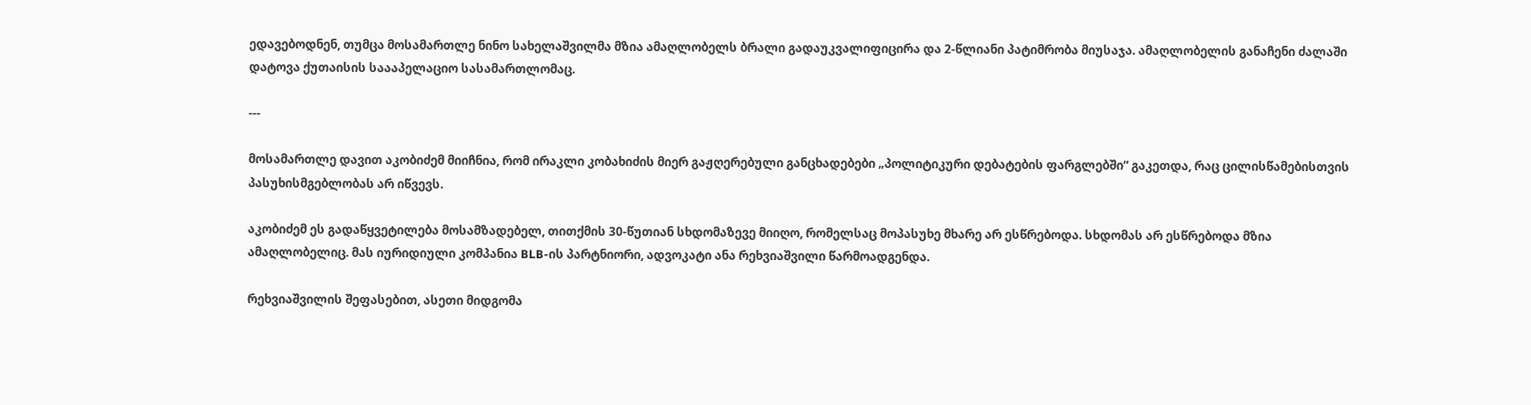ედავებოდნენ, თუმცა მოსამართლე ნინო სახელაშვილმა მზია ამაღლობელს ბრალი გადაუკვალიფიცირა და 2-წლიანი პატიმრობა მიუსაჯა. ამაღლობელის განაჩენი ძალაში დატოვა ქუთაისის საააპელაციო სასამართლომაც.

---

მოსამართლე დავით აკობიძემ მიიჩნია, რომ ირაკლი კობახიძის მიერ გაჟღერებული განცხადებები „პოლიტიკური დებატების ფარგლებში“ გაკეთდა, რაც ცილისწამებისთვის პასუხისმგებლობას არ იწვევს.

აკობიძემ ეს გადაწყვეტილება მოსამზადებელ, თითქმის 30-წუთიან სხდომაზევე მიიღო, რომელსაც მოპასუხე მხარე არ ესწრებოდა. სხდომას არ ესწრებოდა მზია ამაღლობელიც. მას იურიდიული კომპანია BLB-ის პარტნიორი, ადვოკატი ანა რეხვიაშვილი წარმოადგენდა.

რეხვიაშვილის შეფასებით, ასეთი მიდგომა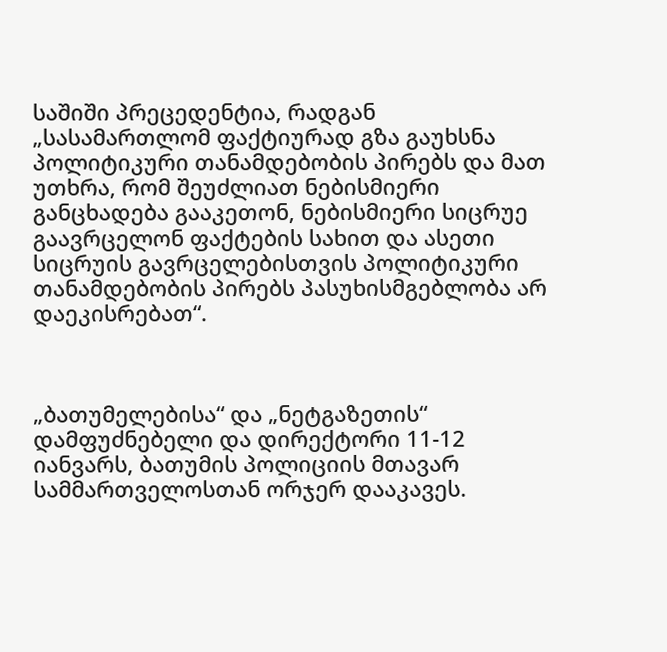საშიში პრეცედენტია, რადგან „სასამართლომ ფაქტიურად გზა გაუხსნა პოლიტიკური თანამდებობის პირებს და მათ უთხრა, რომ შეუძლიათ ნებისმიერი განცხადება გააკეთონ, ნებისმიერი სიცრუე გაავრცელონ ფაქტების სახით და ასეთი სიცრუის გავრცელებისთვის პოლიტიკური თანამდებობის პირებს პასუხისმგებლობა არ დაეკისრებათ“.



„ბათუმელებისა“ და „ნეტგაზეთის“ დამფუძნებელი და დირექტორი 11-12 იანვარს, ბათუმის პოლიციის მთავარ სამმართველოსთან ორჯერ დააკავეს.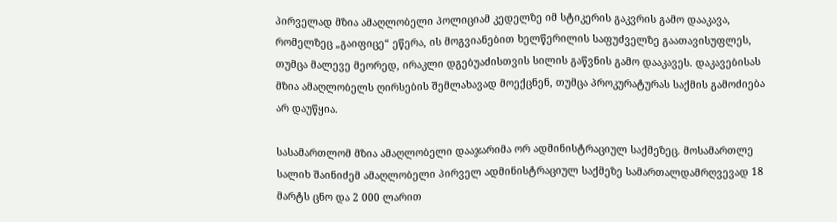პირველად მზია ამაღლობელი პოლიციამ კედელზე იმ სტიკერის გაკვრის გამო დააკავა, რომელზეც „გაიფიცე“ ეწერა, ის მოგვიანებით ხელწერილის საფუძველზე გაათავისუფლეს, თუმცა მალევე მეორედ, ირაკლი დგებუაძისთვის სილის გაწვნის გამო დააკავეს. დაკავებისას მზია ამაღლობელს ღირსების შემლახავად მოექცნენ, თუმცა პროკურატურას საქმის გამოძიება არ დაუწყია.

სასამართლომ მზია ამაღლობელი დააჯარიმა ორ ადმინისტრაციულ საქმეზეც. მოსამართლე სალიხ შაინიძემ ამაღლობელი პირველ ადმინისტრაციულ საქმეზე სამართალდამრღვევად 18 მარტს ცნო და 2 000 ლარით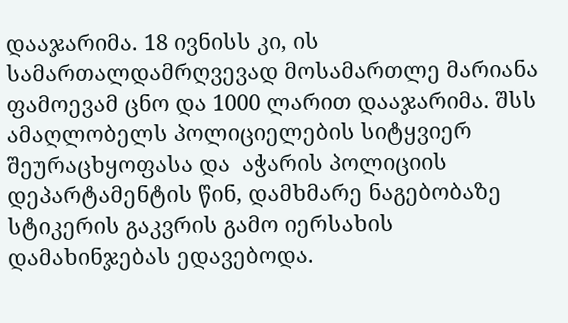დააჯარიმა. 18 ივნისს კი, ის სამართალდამრღვევად მოსამართლე მარიანა ფამოევამ ცნო და 1000 ლარით დააჯარიმა. შსს ამაღლობელს პოლიციელების სიტყვიერ შეურაცხყოფასა და  აჭარის პოლიციის დეპარტამენტის წინ, დამხმარე ნაგებობაზე სტიკერის გაკვრის გამო იერსახის დამახინჯებას ედავებოდა.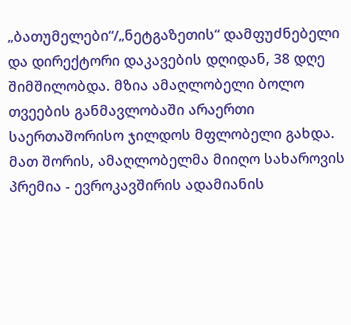„ბათუმელები“/„ნეტგაზეთის“ დამფუძნებელი და დირექტორი დაკავების დღიდან, 38 დღე შიმშილობდა. მზია ამაღლობელი ბოლო თვეების განმავლობაში არაერთი საერთაშორისო ჯილდოს მფლობელი გახდა. მათ შორის, ამაღლობელმა მიიღო სახაროვის პრემია - ევროკავშირის ადამიანის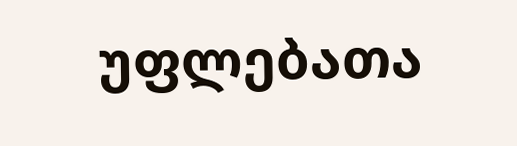უფლებათა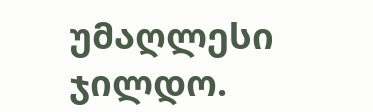უმაღლესი ჯილდო.